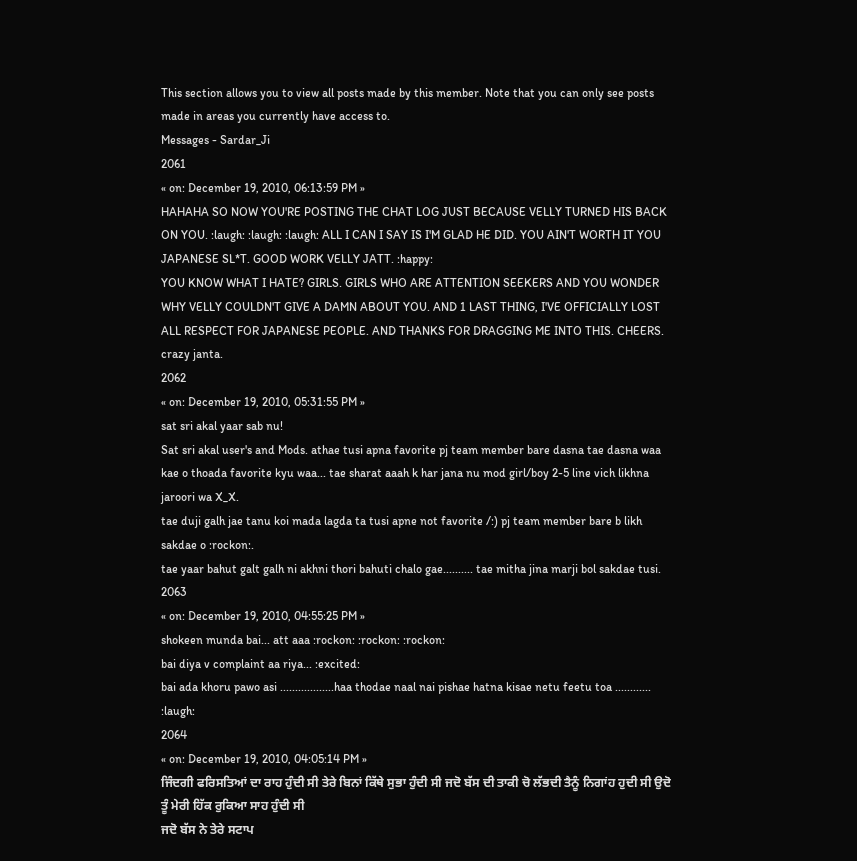This section allows you to view all posts made by this member. Note that you can only see posts made in areas you currently have access to.
Messages - Sardar_Ji
2061
« on: December 19, 2010, 06:13:59 PM »
HAHAHA SO NOW YOU'RE POSTING THE CHAT LOG JUST BECAUSE VELLY TURNED HIS BACK ON YOU. :laugh: :laugh: :laugh: ALL I CAN I SAY IS I'M GLAD HE DID. YOU AIN'T WORTH IT YOU JAPANESE SL*T. GOOD WORK VELLY JATT. :happy:
YOU KNOW WHAT I HATE? GIRLS. GIRLS WHO ARE ATTENTION SEEKERS AND YOU WONDER WHY VELLY COULDN'T GIVE A DAMN ABOUT YOU. AND 1 LAST THING, I'VE OFFICIALLY LOST ALL RESPECT FOR JAPANESE PEOPLE. AND THANKS FOR DRAGGING ME INTO THIS. CHEERS.
crazy janta.
2062
« on: December 19, 2010, 05:31:55 PM »
sat sri akal yaar sab nu!
Sat sri akal user's and Mods. athae tusi apna favorite pj team member bare dasna tae dasna waa kae o thoada favorite kyu waa... tae sharat aaah k har jana nu mod girl/boy 2-5 line vich likhna jaroori wa X_X.
tae duji galh jae tanu koi mada lagda ta tusi apne not favorite /:) pj team member bare b likh sakdae o :rockon:.
tae yaar bahut galt galh ni akhni thori bahuti chalo gae.......... tae mitha jina marji bol sakdae tusi.
2063
« on: December 19, 2010, 04:55:25 PM »
shokeen munda bai... att aaa :rockon: :rockon: :rockon:
bai diya v complaint aa riya... :excited:
bai ada khoru pawo asi ..................haa thodae naal nai pishae hatna kisae netu feetu toa ............ :laugh:
2064
« on: December 19, 2010, 04:05:14 PM »
ਜਿੰਦਗੀ ਫਰਿਸਤਿਆਂ ਦਾ ਰਾਹ ਹੁੰਦੀ ਸੀ ਤੇਰੇ ਬਿਨਾਂ ਕਿੱਥੇ ਸੁਭਾ ਹੁੰਦੀ ਸੀ ਜਦੋ ਬੱਸ ਦੀ ਤਾਕੀ ਚੋ ਲੱਭਦੀ ਤੈਨੂੰ ਨਿਗਾਂਹ ਹੁਦੀ ਸੀ ਉਦੋ ਤੂੰ ਮੇਰੀ ਹਿੱਕ ਰੁਕਿਆ ਸਾਹ ਹੁੰਦੀ ਸੀ
ਜਦੋ ਬੱਸ ਨੇ ਤੇਰੇ ਸਟਾਪ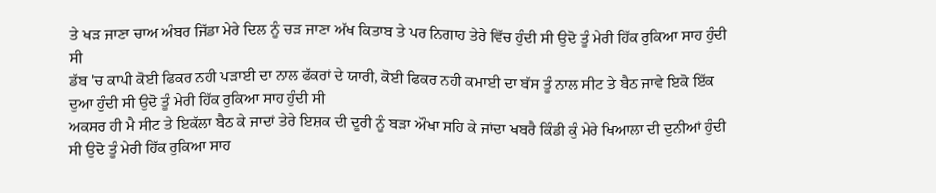ਤੇ ਖੜ ਜਾਣਾ ਚਾਅ ਅੰਬਰ ਜਿੱਡਾ ਮੇਰੇ ਦਿਲ ਨੂੰ ਚੜ ਜਾਣਾ ਅੱਖ ਕਿਤਾਬ ਤੇ ਪਰ ਨਿਗਾਹ ਤੇਰੇ ਵਿੱਚ ਹੁੰਦੀ ਸੀ ਉਦੋ ਤੂੰ ਮੇਰੀ ਹਿੱਕ ਰੁਕਿਆ ਸਾਹ ਹੁੰਦੀ ਸੀ
ਡੱਬ 'ਚ ਕਾਪੀ ਕੋਈ ਫਿਕਰ ਨਹੀ ਪੜਾਈ ਦਾ ਨਾਲ ਫੱਕਰਾਂ ਦੇ ਯਾਰੀ, ਕੋਈ ਫਿਕਰ ਨਹੀ ਕਮਾਈ ਦਾ ਬੱਸ ਤੂੰ ਨਾਲ ਸੀਟ ਤੇ ਬੈਠ ਜਾਵੇ ਇਕੋ ਇੱਕ ਦੁਆ ਹੁੰਦੀ ਸੀ ਉਦੋ ਤੂੰ ਮੇਰੀ ਹਿੱਕ ਰੁਕਿਆ ਸਾਹ ਹੁੰਦੀ ਸੀ
ਅਕਸਰ ਹੀ ਮੈ ਸੀਟ ਤੇ ਇਕੱਲਾ ਬੈਠ ਕੇ ਜਾਦਾਂ ਤੇਰੇ ਇਸ਼ਕ ਦੀ ਦੂਰੀ ਨੂੰ ਬੜਾ ਔਖਾ ਸਹਿ ਕੇ ਜਾਂਦਾ ਖਬਰੈ ਕਿੰਡੀ ਕੁੰ ਮੇਰੇ ਖਿਆਲਾ ਦੀ ਦੁਨੀਆਂ ਹੁੰਦੀ ਸੀ ਉਦੋ ਤੂੰ ਮੇਰੀ ਹਿੱਕ ਰੁਕਿਆ ਸਾਹ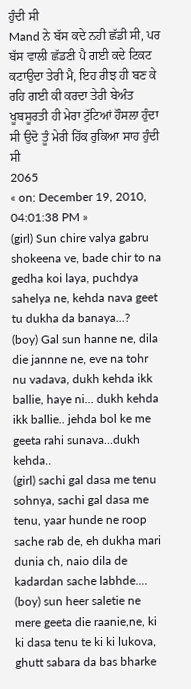ਹੁੰਦੀ ਸੀ
Mand ਨੇ ਬੱਸ ਕਦੇ ਨਹੀ ਛੱਡੀ ਸੀ, ਪਰ ਬੱਸ ਵਾਲੀ ਛੱਡਣੀ ਪੈ ਗਈ ਕਦੇ ਟਿਕਟ ਕਟਾਉਦਾ ਤੇਰੀ ਮੈ, ਇਹ ਰੀਝ ਹੀ ਬਣ ਕੇ ਰਹਿ ਗਈ ਕੀ ਕਰਦਾ ਤੇਰੀ ਬੇਅੰਤ ਖੂਬਸੂਰਤੀ ਹੀ ਮੇਰਾ ਟੁੱਟਿਆਂ ਹੌਸਲਾ ਹੁੰਦਾ ਸੀ ਉਦੋ ਤੂੰ ਮੇਰੀ ਹਿੱਕ ਰੁਕਿਆ ਸਾਹ ਹੁੰਦੀ ਸੀ
2065
« on: December 19, 2010, 04:01:38 PM »
(girl) Sun chire valya gabru shokeena ve, bade chir to na gedha koi laya, puchdya sahelya ne, kehda nava geet tu dukha da banaya...?
(boy) Gal sun hanne ne, dila die jannne ne, eve na tohr nu vadava, dukh kehda ikk ballie, haye ni... dukh kehda ikk ballie.. jehda bol ke me geeta rahi sunava...dukh kehda..
(girl) sachi gal dasa me tenu sohnya, sachi gal dasa me tenu, yaar hunde ne roop sache rab de, eh dukha mari dunia ch, naio dila de kadardan sache labhde....
(boy) sun heer saletie ne mere geeta die raanie,ne, ki ki dasa tenu te ki ki lukova, ghutt sabara da bas bharke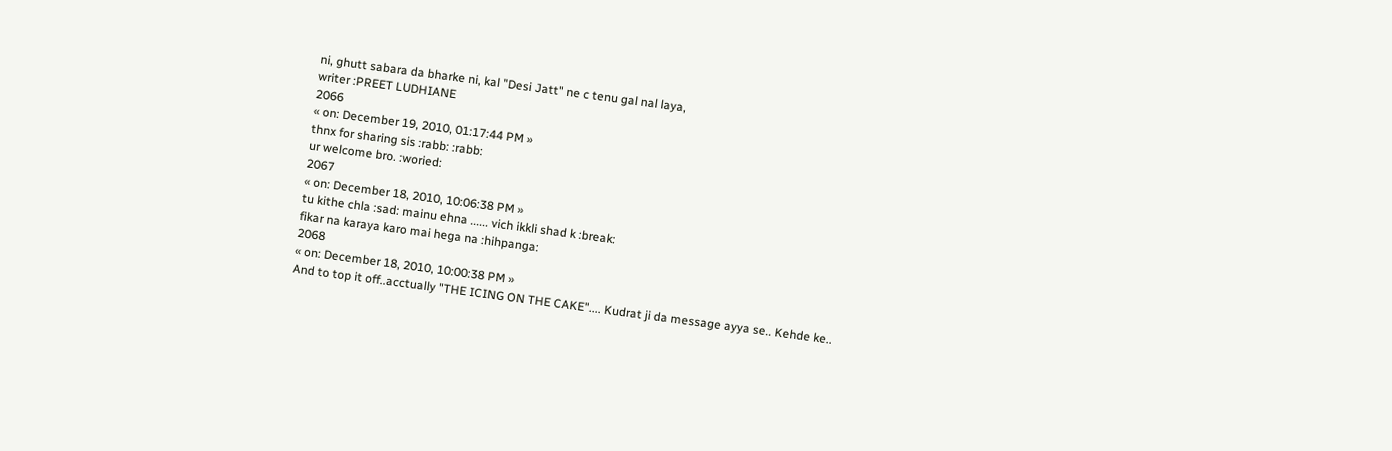ni, ghutt sabara da bharke ni, kal "Desi Jatt" ne c tenu gal nal laya,
writer :PREET LUDHIANE
2066
« on: December 19, 2010, 01:17:44 PM »
thnx for sharing sis :rabb: :rabb:
ur welcome bro. :woried:
2067
« on: December 18, 2010, 10:06:38 PM »
tu kithe chla :sad: mainu ehna ...... vich ikkli shad k :break:
fikar na karaya karo mai hega na :hihpanga:
2068
« on: December 18, 2010, 10:00:38 PM »
And to top it off..acctually "THE ICING ON THE CAKE".... Kudrat ji da message ayya se.. Kehde ke..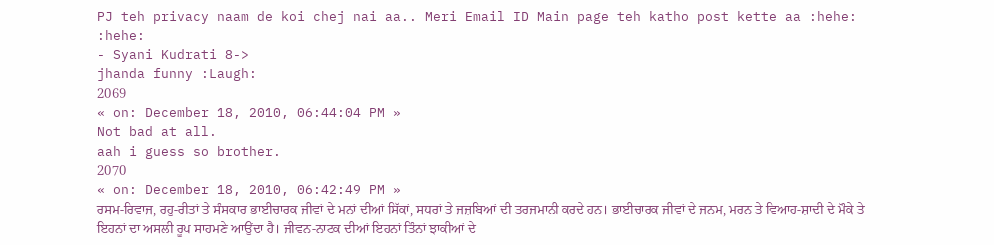PJ teh privacy naam de koi chej nai aa.. Meri Email ID Main page teh katho post kette aa :hehe: :hehe:
- Syani Kudrati 8->
jhanda funny :Laugh:
2069
« on: December 18, 2010, 06:44:04 PM »
Not bad at all.
aah i guess so brother.
2070
« on: December 18, 2010, 06:42:49 PM »
ਰਸਮ-ਰਿਵਾਜ, ਰਹੁ-ਰੀਤਾਂ ਤੇ ਸੰਸਕਾਰ ਭਾਈਚਾਰਕ ਜੀਵਾਂ ਦੇ ਮਨਾਂ ਦੀਆਂ ਸਿੱਕਾਂ, ਸਧਰਾਂ ਤੇ ਜਜ਼ਬਿਆਂ ਦੀ ਤਰਜਮਾਨੀ ਕਰਦੇ ਹਨ। ਭਾਈਚਾਰਕ ਜੀਵਾਂ ਦੇ ਜਨਮ, ਮਰਨ ਤੇ ਵਿਆਹ-ਸ਼ਾਦੀ ਦੇ ਮੌਕੇ ਤੇ ਇਹਨਾਂ ਦਾ ਅਸਲੀ ਰੂਪ ਸਾਹਮਣੇ ਆਉਂਦਾ ਹੈ। ਜੀਵਨ-ਨਾਟਕ ਦੀਆਂ ਇਹਨਾਂ ਤਿੰਨਾਂ ਝਾਕੀਆਂ ਦੇ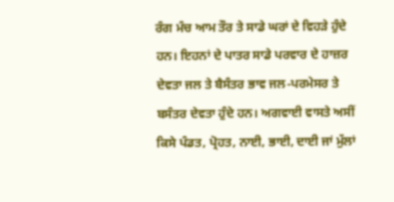ਰੰਗ ਮੰਚ ਆਮ ਤੌਰ ਤੇ ਸਾਡੇ ਘਰਾਂ ਦੇ ਵਿਹੜੇ ਹੁੰਦੇ ਹਨ। ਇਹਨਾਂ ਦੇ ਪਾਤਰ ਸਾਡੇ ਪਰਵਾਰ ਦੇ ਹਾਜ਼ਰ ਦੇਵਤਾ ਜਲ ਤੇ ਬੈਸੰਤਰ ਭਾਵ ਜਲ-ਪਰਮੇਸਰ ਤੇ ਬਸੰਤਰ ਦੇਵਤਾ ਹੁੰਦੇ ਹਨ। ਅਗਵਾਈ ਵਾਸਤੇ ਅਸੀਂ ਕਿਸੇ ਪੰਡਤ, ਪ੍ਰੋਹਤ, ਨਾਈ, ਭਾਈ, ਦਾਈ ਜਾਂ ਮੁੱਲਾਂ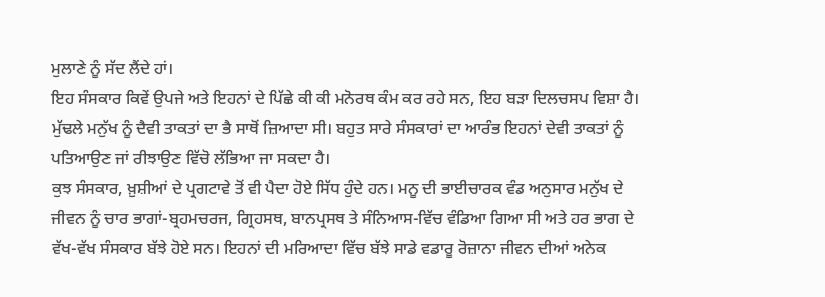ਮੁਲਾਣੇ ਨੂੰ ਸੱਦ ਲੈਂਦੇ ਹਾਂ।
ਇਹ ਸੰਸਕਾਰ ਕਿਵੇਂ ਉਪਜੇ ਅਤੇ ਇਹਨਾਂ ਦੇ ਪਿੱਛੇ ਕੀ ਕੀ ਮਨੋਰਥ ਕੰਮ ਕਰ ਰਹੇ ਸਨ, ਇਹ ਬੜਾ ਦਿਲਚਸਪ ਵਿਸ਼ਾ ਹੈ। ਮੁੱਢਲੇ ਮਨੁੱਖ ਨੂੰ ਦੈਵੀ ਤਾਕਤਾਂ ਦਾ ਭੈ ਸਾਥੋਂ ਜ਼ਿਆਦਾ ਸੀ। ਬਹੁਤ ਸਾਰੇ ਸੰਸਕਾਰਾਂ ਦਾ ਆਰੰਭ ਇਹਨਾਂ ਦੇਵੀ ਤਾਕਤਾਂ ਨੂੰ ਪਤਿਆਉਣ ਜਾਂ ਰੀਝਾਉਣ ਵਿੱਚੋ ਲੱਭਿਆ ਜਾ ਸਕਦਾ ਹੈ।
ਕੁਝ ਸੰਸਕਾਰ, ਖ਼ੁਸ਼ੀਆਂ ਦੇ ਪ੍ਰਗਟਾਵੇ ਤੋਂ ਵੀ ਪੈਦਾ ਹੋਏ ਸਿੱਧ ਹੁੰਦੇ ਹਨ। ਮਨੂ ਦੀ ਭਾਈਚਾਰਕ ਵੰਡ ਅਨੁਸਾਰ ਮਨੁੱਖ ਦੇ ਜੀਵਨ ਨੂੰ ਚਾਰ ਭਾਗਾਂ-ਬ੍ਰਹਮਚਰਜ, ਗ੍ਰਿਹਸਥ, ਬਾਨਪ੍ਰਸਥ ਤੇ ਸੰਨਿਆਸ-ਵਿੱਚ ਵੰਡਿਆ ਗਿਆ ਸੀ ਅਤੇ ਹਰ ਭਾਗ ਦੇ ਵੱਖ-ਵੱਖ ਸੰਸਕਾਰ ਬੱਝੇ ਹੋਏ ਸਨ। ਇਹਨਾਂ ਦੀ ਮਰਿਆਦਾ ਵਿੱਚ ਬੱਝੇ ਸਾਡੇ ਵਡਾਰੂ ਰੋਜ਼ਾਨਾ ਜੀਵਨ ਦੀਆਂ ਅਨੇਕ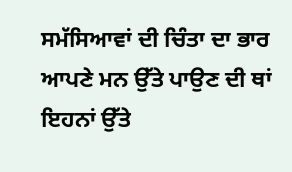ਸਮੱਸਿਆਵਾਂ ਦੀ ਚਿੰਤਾ ਦਾ ਭਾਰ ਆਪਣੇ ਮਨ ਉੱਤੇ ਪਾਉਣ ਦੀ ਥਾਂ ਇਹਨਾਂ ਉੱਤੇ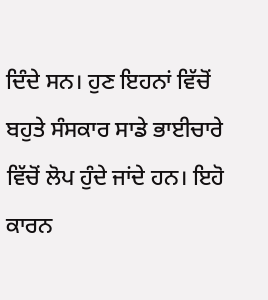ਦਿੰਦੇ ਸਨ। ਹੁਣ ਇਹਨਾਂ ਵਿੱਚੋਂ ਬਹੁਤੇ ਸੰਸਕਾਰ ਸਾਡੇ ਭਾਈਚਾਰੇ ਵਿੱਚੋਂ ਲੋਪ ਹੁੰਦੇ ਜਾਂਦੇ ਹਨ। ਇਹੋ ਕਾਰਨ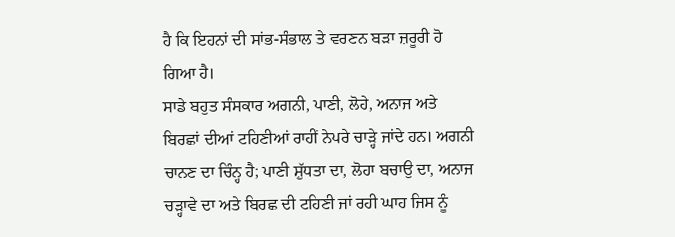ਹੈ ਕਿ ਇਹਨਾਂ ਦੀ ਸਾਂਭ-ਸੰਭਾਲ ਤੇ ਵਰਣਨ ਬੜਾ ਜ਼ਰੂਰੀ ਹੋ ਗਿਆ ਹੈ।
ਸਾਡੇ ਬਹੁਤ ਸੰਸਕਾਰ ਅਗਨੀ, ਪਾਣੀ, ਲੋਹੇ, ਅਨਾਜ ਅਤੇ ਬਿਰਛਾਂ ਦੀਆਂ ਟਹਿਣੀਆਂ ਰਾਹੀਂ ਨੇਪਰੇ ਚਾੜ੍ਹੇ ਜਾਂਦੇ ਹਨ। ਅਗਨੀ ਚਾਨਣ ਦਾ ਚਿੰਨ੍ਹ ਹੈ; ਪਾਣੀ ਸ਼ੁੱਧਤਾ ਦਾ, ਲੋਹਾ ਬਚਾਉ ਦਾ, ਅਨਾਜ ਚੜ੍ਹਾਵੇ ਦਾ ਅਤੇ ਬਿਰਛ ਦੀ ਟਹਿਣੀ ਜਾਂ ਰਹੀ ਘਾਹ ਜਿਸ ਨੂੰ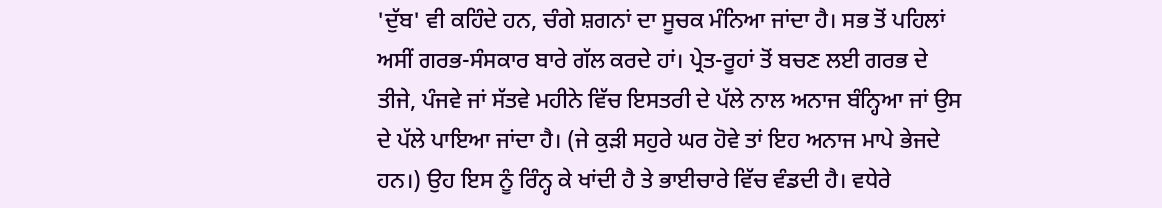'ਦੁੱਬ' ਵੀ ਕਹਿੰਦੇ ਹਨ, ਚੰਗੇ ਸ਼ਗਨਾਂ ਦਾ ਸੂਚਕ ਮੰਨਿਆ ਜਾਂਦਾ ਹੈ। ਸਭ ਤੋਂ ਪਹਿਲਾਂ ਅਸੀਂ ਗਰਭ-ਸੰਸਕਾਰ ਬਾਰੇ ਗੱਲ ਕਰਦੇ ਹਾਂ। ਪ੍ਰੇਤ-ਰੂਹਾਂ ਤੋਂ ਬਚਣ ਲਈ ਗਰਭ ਦੇ ਤੀਜੇ, ਪੰਜਵੇ ਜਾਂ ਸੱਤਵੇ ਮਹੀਨੇ ਵਿੱਚ ਇਸਤਰੀ ਦੇ ਪੱਲੇ ਨਾਲ ਅਨਾਜ ਬੰਨ੍ਹਿਆ ਜਾਂ ਉਸ ਦੇ ਪੱਲੇ ਪਾਇਆ ਜਾਂਦਾ ਹੈ। (ਜੇ ਕੁੜੀ ਸਹੁਰੇ ਘਰ ਹੋਵੇ ਤਾਂ ਇਹ ਅਨਾਜ ਮਾਪੇ ਭੇਜਦੇ ਹਨ।) ਉਹ ਇਸ ਨੂੰ ਰਿੰਨ੍ਹ ਕੇ ਖਾਂਦੀ ਹੈ ਤੇ ਭਾਈਚਾਰੇ ਵਿੱਚ ਵੰਡਦੀ ਹੈ। ਵਧੇਰੇ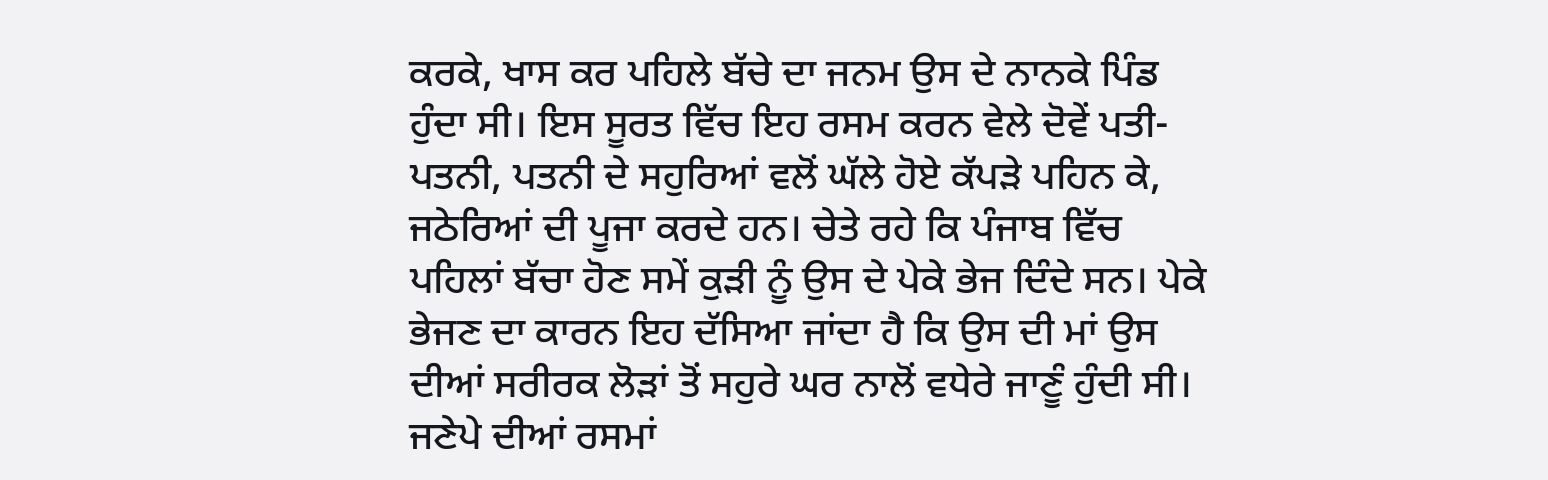ਕਰਕੇ, ਖਾਸ ਕਰ ਪਹਿਲੇ ਬੱਚੇ ਦਾ ਜਨਮ ਉਸ ਦੇ ਨਾਨਕੇ ਪਿੰਡ ਹੁੰਦਾ ਸੀ। ਇਸ ਸੂਰਤ ਵਿੱਚ ਇਹ ਰਸਮ ਕਰਨ ਵੇਲੇ ਦੋਵੇਂ ਪਤੀ-ਪਤਨੀ, ਪਤਨੀ ਦੇ ਸਹੁਰਿਆਂ ਵਲੋਂ ਘੱਲੇ ਹੋਏ ਕੱਪੜੇ ਪਹਿਨ ਕੇ, ਜਠੇਰਿਆਂ ਦੀ ਪੂਜਾ ਕਰਦੇ ਹਨ। ਚੇਤੇ ਰਹੇ ਕਿ ਪੰਜਾਬ ਵਿੱਚ ਪਹਿਲਾਂ ਬੱਚਾ ਹੋਣ ਸਮੇਂ ਕੁੜੀ ਨੂੰ ਉਸ ਦੇ ਪੇਕੇ ਭੇਜ ਦਿੰਦੇ ਸਨ। ਪੇਕੇ ਭੇਜਣ ਦਾ ਕਾਰਨ ਇਹ ਦੱਸਿਆ ਜਾਂਦਾ ਹੈ ਕਿ ਉਸ ਦੀ ਮਾਂ ਉਸ ਦੀਆਂ ਸਰੀਰਕ ਲੋੜਾਂ ਤੋਂ ਸਹੁਰੇ ਘਰ ਨਾਲੋਂ ਵਧੇਰੇ ਜਾਣੂੰ ਹੁੰਦੀ ਸੀ।
ਜਣੇਪੇ ਦੀਆਂ ਰਸਮਾਂ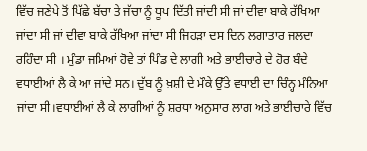ਵਿੱਚ ਜਣੇਪੇ ਤੋਂ ਪਿੱਛੇ ਬੱਚਾ ਤੇ ਜੱਚਾ ਨੂੰ ਧੂਪ ਦਿੱਤੀ ਜਾਂਦੀ ਸੀ ਜਾਂ ਦੀਵਾ ਬਾਕੇ ਰੱਖਿਆ ਜਾਂਦਾ ਸੀ ਜਾਂ ਦੀਵਾ ਬਾਕੇ ਰੱਖਿਆ ਜਾਂਦਾ ਸੀ ਜਿਹੜਾ ਦਸ ਦਿਨ ਲਗਾਤਾਰ ਜਲਦਾ ਰਹਿੰਦਾ ਸੀ । ਮੁੰਡਾ ਜਮਿਆਂ ਹੋਵੇ ਤਾਂ ਪਿੰਡ ਦੇ ਲਾਗੀ ਅਤੇ ਭਾਈਚਾਰੇ ਦੇ ਹੋਰ ਬੰਦੇ ਵਧਾਈਆਂ ਲੈ ਕੇ ਆ ਜਾਂਦੇ ਸਨ। ਦੁੱਬ ਨੂੰ ਖ਼ਸ਼ੀ ਦੇ ਮੌਕੇ ਉੱਤੇ ਵਧਾਈ ਦਾ ਚਿੰਨ੍ਹ ਮੰਨਿਆ ਜਾਂਦਾ ਸੀ।ਵਧਾਈਆਂ ਲੈ ਕੇ ਲਾਗੀਆਂ ਨੂੰ ਸ਼ਰਧਾ ਅਨੁਸਾਰ ਲਾਗ ਅਤੇ ਭਾਈਚਾਰੇ ਵਿੱਚ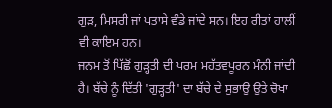ਗੁੜ, ਮਿਸਰੀ ਜਾਂ ਪਤਾਸੇ ਵੰਡੇ ਜਾਂਦੇ ਸਨ। ਇਹ ਰੀਤਾਂ ਹਾਲੀਂ ਵੀ ਕਾਇਮ ਹਨ।
ਜਨਮ ਤੋਂ ਪਿੱਛੋਂ ਗੁੜ੍ਹਤੀ ਦੀ ਪਰਮ ਮਹੱਤਵਪੂਰਨ ਮੰਨੀ ਜਾਂਦੀ ਹੈ। ਬੱਚੇ ਨੂੰ ਦਿੱਤੀ 'ਗੁੜ੍ਹਤੀ' ਦਾ ਬੱਚੇ ਦੇ ਸੁਭਾਉ ਉਤੇ ਚੋਖਾ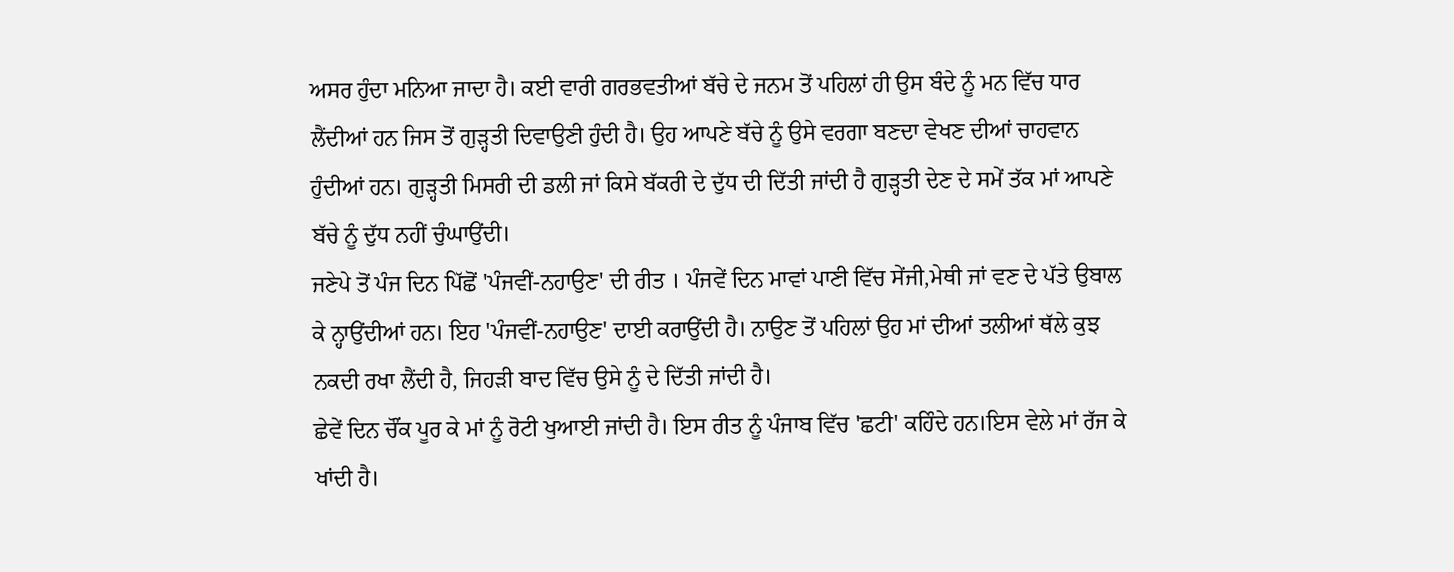ਅਸਰ ਹੁੰਦਾ ਮਨਿਆ ਜਾਦਾ ਹੈ। ਕਈ ਵਾਰੀ ਗਰਭਵਤੀਆਂ ਬੱਚੇ ਦੇ ਜਨਮ ਤੋਂ ਪਹਿਲਾਂ ਹੀ ਉਸ ਬੰਦੇ ਨੂੰ ਮਨ ਵਿੱਚ ਧਾਰ ਲੈਂਦੀਆਂ ਹਨ ਜਿਸ ਤੋਂ ਗੁੜ੍ਹਤੀ ਦਿਵਾਉਣੀ ਹੁੰਦੀ ਹੈ। ਉਹ ਆਪਣੇ ਬੱਚੇ ਨੂੰ ਉਸੇ ਵਰਗਾ ਬਣਦਾ ਵੇਖਣ ਦੀਆਂ ਚਾਹਵਾਨ ਹੁੰਦੀਆਂ ਹਨ। ਗੁੜ੍ਹਤੀ ਮਿਸਰੀ ਦੀ ਡਲੀ ਜਾਂ ਕਿਸੇ ਬੱਕਰੀ ਦੇ ਦੁੱਧ ਦੀ ਦਿੱਤੀ ਜਾਂਦੀ ਹੈ ਗੁੜ੍ਹਤੀ ਦੇਣ ਦੇ ਸਮੇਂ ਤੱਕ ਮਾਂ ਆਪਣੇ ਬੱਚੇ ਨੂੰ ਦੁੱਧ ਨਹੀਂ ਚੁੰਘਾਉਂਦੀ।
ਜਣੇਪੇ ਤੋਂ ਪੰਜ ਦਿਨ ਪਿੱਛੋਂ 'ਪੰਜਵੀਂ-ਨਹਾਉਣ' ਦੀ ਰੀਤ । ਪੰਜਵੇਂ ਦਿਨ ਮਾਵਾਂ ਪਾਣੀ ਵਿੱਚ ਸੇਂਜੀ,ਮੇਥੀ ਜਾਂ ਵਣ ਦੇ ਪੱਤੇ ਉਬਾਲ ਕੇ ਨ੍ਹਾਉਂਦੀਆਂ ਹਨ। ਇਹ 'ਪੰਜਵੀਂ-ਨਹਾਉਣ' ਦਾਈ ਕਰਾਉਂਦੀ ਹੈ। ਨਾਉਣ ਤੋਂ ਪਹਿਲਾਂ ਉਹ ਮਾਂ ਦੀਆਂ ਤਲੀਆਂ ਥੱਲੇ ਕੁਝ ਨਕਦੀ ਰਖਾ ਲੈਂਦੀ ਹੈ, ਜਿਹੜੀ ਬਾਦ ਵਿੱਚ ਉਸੇ ਨੂੰ ਦੇ ਦਿੱਤੀ ਜਾਂਦੀ ਹੈ।
ਛੇਵੇਂ ਦਿਨ ਚੌਂਕ ਪੂਰ ਕੇ ਮਾਂ ਨੂੰ ਰੋਟੀ ਖੁਆਈ ਜਾਂਦੀ ਹੈ। ਇਸ ਰੀਤ ਨੂੰ ਪੰਜਾਬ ਵਿੱਚ 'ਛਟੀ' ਕਹਿੰਦੇ ਹਨ।ਇਸ ਵੇਲੇ ਮਾਂ ਰੱਜ ਕੇ ਖਾਂਦੀ ਹੈ।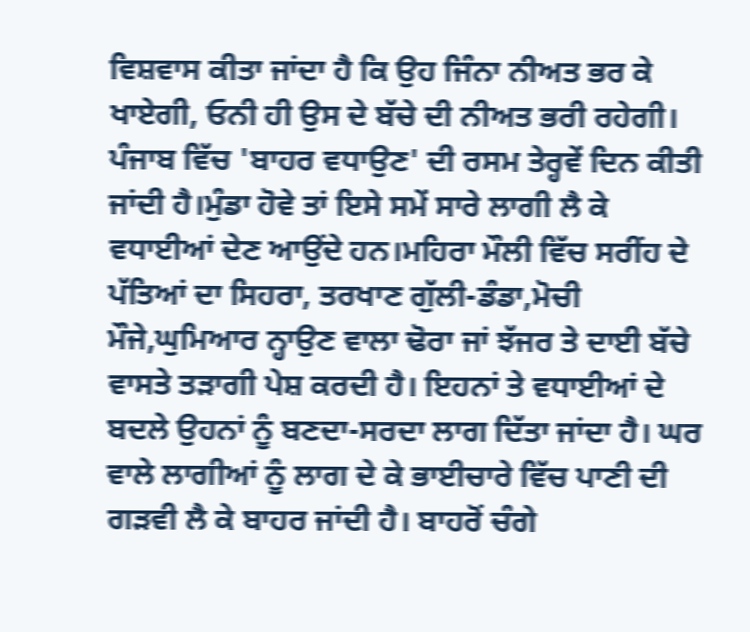ਵਿਸ਼ਵਾਸ ਕੀਤਾ ਜਾਂਦਾ ਹੈ ਕਿ ਉਹ ਜਿੰਨਾ ਨੀਅਤ ਭਰ ਕੇ ਖਾਏਗੀ, ਓਨੀ ਹੀ ਉਸ ਦੇ ਬੱਚੇ ਦੀ ਨੀਅਤ ਭਰੀ ਰਹੇਗੀ।
ਪੰਜਾਬ ਵਿੱਚ 'ਬਾਹਰ ਵਧਾਉਣ' ਦੀ ਰਸਮ ਤੇਰ੍ਹਵੇਂ ਦਿਨ ਕੀਤੀ ਜਾਂਦੀ ਹੈ।ਮੁੰਡਾ ਹੋਵੇ ਤਾਂ ਇਸੇ ਸਮੇਂ ਸਾਰੇ ਲਾਗੀ ਲੈ ਕੇ ਵਧਾਈਆਂ ਦੇਣ ਆਉਂਦੇ ਹਨ।ਮਹਿਰਾ ਮੌਲੀ ਵਿੱਚ ਸਰੀਂਹ ਦੇ ਪੱਤਿਆਂ ਦਾ ਸਿਹਰਾ, ਤਰਖਾਣ ਗੁੱਲੀ-ਡੰਡਾ,ਮੋਚੀ ਮੌਜੇ,ਘੁਮਿਆਰ ਨ੍ਹਾਉਣ ਵਾਲਾ ਢੋਰਾ ਜਾਂ ਝੱਜਰ ਤੇ ਦਾਈ ਬੱਚੇ ਵਾਸਤੇ ਤੜਾਗੀ ਪੇਸ਼ ਕਰਦੀ ਹੈ। ਇਹਨਾਂ ਤੇ ਵਧਾਈਆਂ ਦੇ ਬਦਲੇ ਉਹਨਾਂ ਨੂੰ ਬਣਦਾ-ਸਰਦਾ ਲਾਗ ਦਿੱਤਾ ਜਾਂਦਾ ਹੈ। ਘਰ ਵਾਲੇ ਲਾਗੀਆਂ ਨੂੰ ਲਾਗ ਦੇ ਕੇ ਭਾਈਚਾਰੇ ਵਿੱਚ ਪਾਣੀ ਦੀ ਗੜਵੀ ਲੈ ਕੇ ਬਾਹਰ ਜਾਂਦੀ ਹੈ। ਬਾਹਰੋਂ ਚੰਗੇ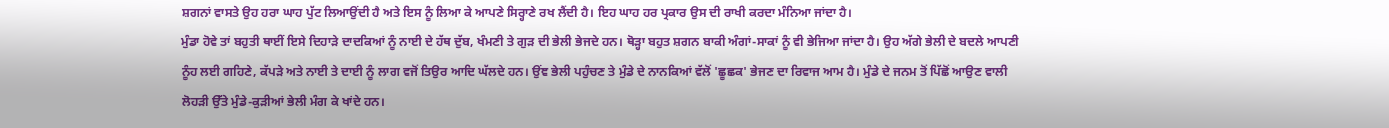ਸ਼ਗਨਾਂ ਵਾਸਤੇ ਉਹ ਹਰਾ ਘਾਹ ਪੁੱਟ ਲਿਆਉਂਦੀ ਹੈ ਅਤੇ ਇਸ ਨੂੰ ਲਿਆ ਕੇ ਆਪਣੇ ਸਿਰ੍ਹਾਣੇ ਰਖ ਲੈਂਦੀ ਹੈ। ਇਹ ਘਾਹ ਹਰ ਪ੍ਰਕਾਰ ਉਸ ਦੀ ਰਾਖੀ ਕਰਦਾ ਮੰਨਿਆ ਜਾਂਦਾ ਹੈ।
ਮੁੰਡਾ ਹੋਵੇ ਤਾਂ ਬਹੁਤੀ ਥਾਈਂ ਇਸੇ ਦਿਹਾੜੇ ਦਾਦਕਿਆਂ ਨੂੰ ਨਾਈ ਦੇ ਹੱਥ ਦੁੱਬ, ਖੰਮਣੀ ਤੇ ਗੁੜ ਦੀ ਭੇਲੀ ਭੇਜਦੇ ਹਨ। ਥੋੜ੍ਹਾ ਬਹੁਤ ਸ਼ਗਨ ਬਾਕੀ ਅੰਗਾਂ-ਸਾਕਾਂ ਨੂੰ ਵੀ ਭੇਜਿਆ ਜਾਂਦਾ ਹੈ। ਉਹ ਅੱਗੇ ਭੇਲੀ ਦੇ ਬਦਲੇ ਆਪਣੀ ਨੂੰਹ ਲਈ ਗਹਿਣੇ, ਕੱਪੜੇ ਅਤੇ ਨਾਈ ਤੇ ਦਾਈ ਨੂੰ ਲਾਗ ਵਜੋਂ ਤਿਉਰ ਆਦਿ ਘੱਲਦੇ ਹਨ। ਉਂਞ ਭੇਲੀ ਪਹੁੰਚਣ ਤੇ ਮੁੰਡੇ ਦੇ ਨਾਨਕਿਆਂ ਵੱਲੋਂ 'ਛੂਛਕ' ਭੇਜਣ ਦਾ ਰਿਵਾਜ ਆਮ ਹੈ। ਮੁੰਡੇ ਦੇ ਜਨਮ ਤੋਂ ਪਿੱਛੋਂ ਆਉਣ ਵਾਲੀ ਲੋਹੜੀ ਉੱਤੇ ਮੁੰਡੇ-ਕੁੜੀਆਂ ਭੇਲੀ ਮੰਗ ਕੇ ਖਾਂਦੇ ਹਨ।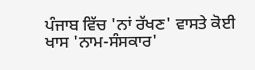ਪੰਜਾਬ ਵਿੱਚ 'ਨਾਂ ਰੱਖਣ' ਵਾਸਤੇ ਕੋਈ ਖਾਸ 'ਨਾਮ-ਸੰਸਕਾਰ'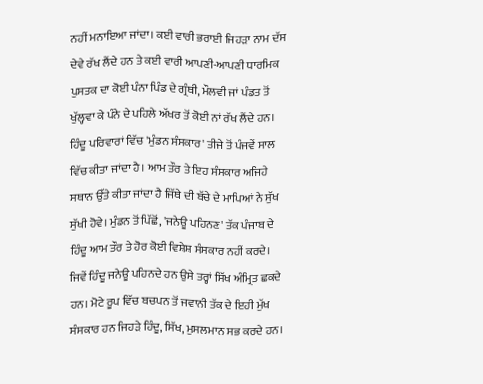ਨਹੀਂ ਮਨਾਇਆ ਜਾਂਦਾ। ਕਈ ਵਾਰੀ ਭਰਾਈ ਜਿਹੜਾ ਨਾਮ ਦੱਸ ਦੇਵੇ ਰੱਖ ਲੈਂਦੇ ਹਨ ਤੇ ਕਈ ਵਾਰੀ ਆਪਣੀ-ਆਪਣੀ ਧਾਰਮਿਕ ਪੁਸਤਕ ਦਾ ਕੋਈ ਪੰਨਾ ਪਿੰਡ ਦੇ ਗ੍ਰੰਥੀ, ਮੌਲਵੀ ਜਾਂ ਪੰਡਤ ਤੋਂ ਖੁੱਲ੍ਹਵਾ ਕੇ ਪੰਨੇ ਦੇ ਪਹਿਲੇ ਅੱਖਰ ਤੋਂ ਕੋਈ ਨਾਂ ਰੱਖ ਲੈਂਦੇ ਹਨ।
ਹਿੰਦੂ ਪਰਿਵਾਰਾਂ ਵਿੱਚ 'ਮੁੰਡਨ ਸੰਸਕਾਰ' ਤੀਜੇ ਤੋਂ ਪੰਜਵੇਂ ਸਾਲ ਵਿੱਚ ਕੀਤਾ ਜਾਂਦਾ ਹੈ। ਆਮ ਤੌਰ ਤੇ ਇਹ ਸੰਸਕਾਰ ਅਜਿਹੇ ਸਥਾਨ ਉੱਤੇ ਕੀਤਾ ਜਾਂਦਾ ਹੈ ਜਿੱਥੇ ਦੀ ਬੱਚੇ ਦੇ ਮਾਪਿਆਂ ਨੇ ਸੁੱਖ ਸੁੱਖੀ ਹੋਵੇ। ਮੁੰਡਨ ਤੋਂ ਪਿੱਛੋਂ, 'ਜਨੇਊ ਪਹਿਨਣ' ਤੱਕ ਪੰਜਾਬ ਦੇ ਹਿੰਦੂ ਆਮ ਤੌਰ ਤੇ ਹੋਰ ਕੋਈ ਵਿਸ਼ੇਸ਼ ਸੰਸਕਾਰ ਨਹੀਂ ਕਰਦੇ।
ਜਿਵੇਂ ਹਿੰਦੂ ਜਨੇਊ ਪਹਿਨਦੇ ਹਨ ਉਸੇ ਤਰ੍ਹਾਂ ਸਿੱਖ ਅੰਮ੍ਰਿਤ ਛਕਦੇ ਹਨ। ਮੋਟੇ ਰੂਪ ਵਿੱਚ ਬਚਪਨ ਤੋਂ ਜਵਾਨੀ ਤੱਕ ਦੇ ਇਹੀ ਮੁੱਖ ਸੰਸਕਾਰ ਹਨ ਜਿਹੜੇ ਹਿੰਦੂ, ਸਿੱਖ, ਮੁਸਲਮਾਨ ਸਭ ਕਰਦੇ ਹਨ।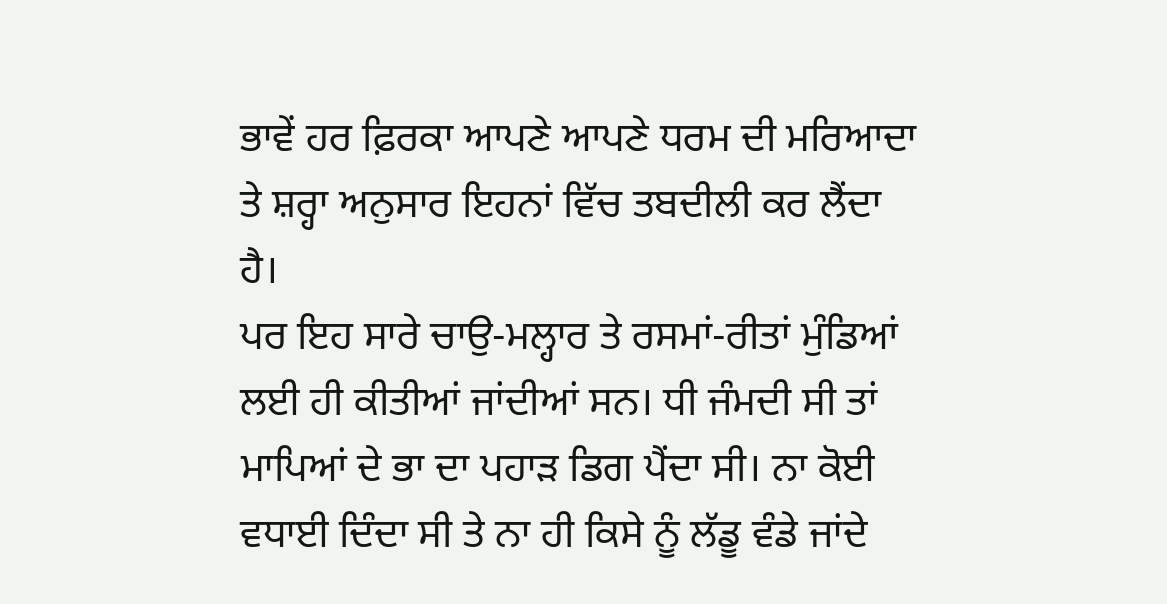ਭਾਵੇਂ ਹਰ ਫ਼ਿਰਕਾ ਆਪਣੇ ਆਪਣੇ ਧਰਮ ਦੀ ਮਰਿਆਦਾ ਤੇ ਸ਼ਰ੍ਹਾ ਅਨੁਸਾਰ ਇਹਨਾਂ ਵਿੱਚ ਤਬਦੀਲੀ ਕਰ ਲੈਂਦਾ ਹੈ।
ਪਰ ਇਹ ਸਾਰੇ ਚਾਉ-ਮਲ੍ਹਾਰ ਤੇ ਰਸਮਾਂ-ਰੀਤਾਂ ਮੁੰਡਿਆਂ ਲਈ ਹੀ ਕੀਤੀਆਂ ਜਾਂਦੀਆਂ ਸਨ। ਧੀ ਜੰਮਦੀ ਸੀ ਤਾਂ ਮਾਪਿਆਂ ਦੇ ਭਾ ਦਾ ਪਹਾੜ ਡਿਗ ਪੈਂਦਾ ਸੀ। ਨਾ ਕੋਈ ਵਧਾਈ ਦਿੰਦਾ ਸੀ ਤੇ ਨਾ ਹੀ ਕਿਸੇ ਨੂੰ ਲੱਡੂ ਵੰਡੇ ਜਾਂਦੇ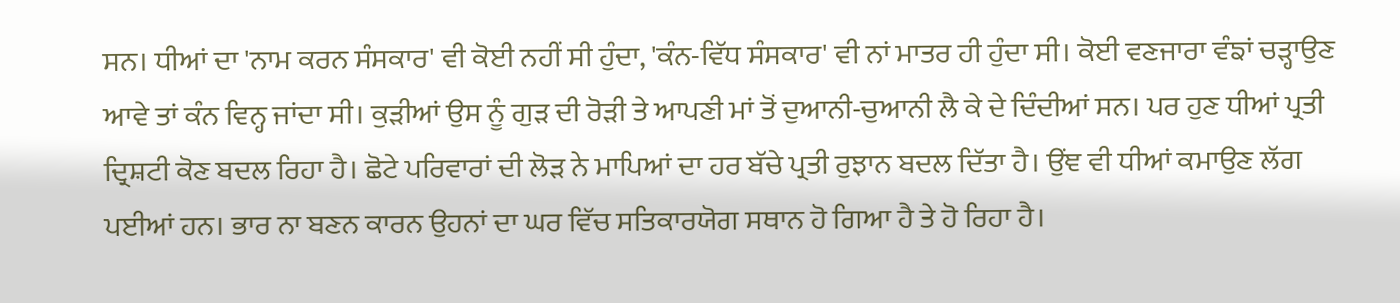ਸਨ। ਧੀਆਂ ਦਾ 'ਨਾਮ ਕਰਨ ਸੰਸਕਾਰ' ਵੀ ਕੋਈ ਨਹੀਂ ਸੀ ਹੁੰਦਾ, 'ਕੰਨ-ਵਿੱਧ ਸੰਸਕਾਰ' ਵੀ ਨਾਂ ਮਾਤਰ ਹੀ ਹੁੰਦਾ ਸੀ। ਕੋਈ ਵਣਜਾਰਾ ਵੰਙਾਂ ਚੜ੍ਹਾਉਣ ਆਵੇ ਤਾਂ ਕੰਨ ਵਿਨ੍ਹ ਜਾਂਦਾ ਸੀ। ਕੁੜੀਆਂ ਉਸ ਨੂੰ ਗੁੜ ਦੀ ਰੋੜੀ ਤੇ ਆਪਣੀ ਮਾਂ ਤੋਂ ਦੁਆਨੀ-ਚੁਆਨੀ ਲੈ ਕੇ ਦੇ ਦਿੰਦੀਆਂ ਸਨ। ਪਰ ਹੁਣ ਧੀਆਂ ਪ੍ਰਤੀ ਦ੍ਰਿਸ਼ਟੀ ਕੋਣ ਬਦਲ ਰਿਹਾ ਹੈ। ਛੋਟੇ ਪਰਿਵਾਰਾਂ ਦੀ ਲੋੜ ਨੇ ਮਾਪਿਆਂ ਦਾ ਹਰ ਬੱਚੇ ਪ੍ਰਤੀ ਰੁਝਾਨ ਬਦਲ ਦਿੱਤਾ ਹੈ। ਉਂਞ ਵੀ ਧੀਆਂ ਕਮਾਉਣ ਲੱਗ ਪਈਆਂ ਹਨ। ਭਾਰ ਨਾ ਬਣਨ ਕਾਰਨ ਉਹਨਾਂ ਦਾ ਘਰ ਵਿੱਚ ਸਤਿਕਾਰਯੋਗ ਸਥਾਨ ਹੋ ਗਿਆ ਹੈ ਤੇ ਹੋ ਰਿਹਾ ਹੈ।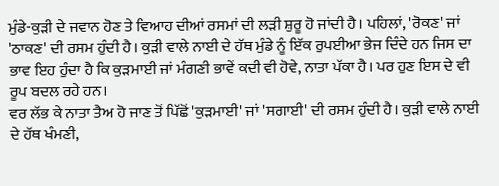ਮੁੰਡੇ-ਕੁੜੀ ਦੇ ਜਵਾਨ ਹੋਣ ਤੇ ਵਿਆਹ ਦੀਆਂ ਰਸਮਾਂ ਦੀ ਲੜੀ ਸ਼ੁਰੂ ਹੋ ਜਾਂਦੀ ਹੈ। ਪਹਿਲਾਂ, 'ਰੋਕਣ' ਜਾਂ 'ਠਾਕਣ' ਦੀ ਰਸਮ ਹੁੰਦੀ ਹੈ। ਕੁੜੀ ਵਾਲੇ ਨਾਈ ਦੇ ਹੱਥ ਮੁੰਡੇ ਨੂੰ ਇੱਕ ਰੁਪਈਆ ਭੇਜ ਦਿੰਦੇ ਹਨ ਜਿਸ ਦਾ ਭਾਵ ਇਹ ਹੁੰਦਾ ਹੈ ਕਿ ਕੁੜਮਾਈ ਜਾਂ ਮੰਗਣੀ ਭਾਵੇਂ ਕਦੀ ਵੀ ਹੋਵੇ, ਨਾਤਾ ਪੱਕਾ ਹੈ। ਪਰ ਹੁਣ ਇਸ ਦੇ ਵੀ ਰੂਪ ਬਦਲ ਰਹੇ ਹਨ।
ਵਰ ਲੱਭ ਕੇ ਨਾਤਾ ਤੈਅ ਹੋ ਜਾਣ ਤੋਂ ਪਿੱਛੋਂ 'ਕੁੜਮਾਈ' ਜਾਂ 'ਸਗਾਈ' ਦੀ ਰਸਮ ਹੁੰਦੀ ਹੈ। ਕੁੜੀ ਵਾਲੇ ਨਾਈ ਦੇ ਹੱਥ ਖੰਮਣੀ,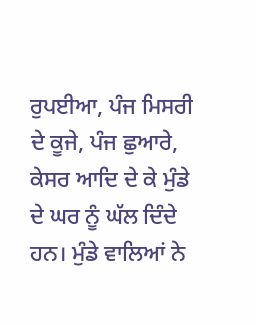ਰੁਪਈਆ, ਪੰਜ ਮਿਸਰੀ ਦੇ ਕੂਜੇ, ਪੰਜ ਛੁਆਰੇ, ਕੇਸਰ ਆਦਿ ਦੇ ਕੇ ਮੁੰਡੇ ਦੇ ਘਰ ਨੂੰ ਘੱਲ ਦਿੰਦੇ ਹਨ। ਮੁੰਡੇ ਵਾਲਿਆਂ ਨੇ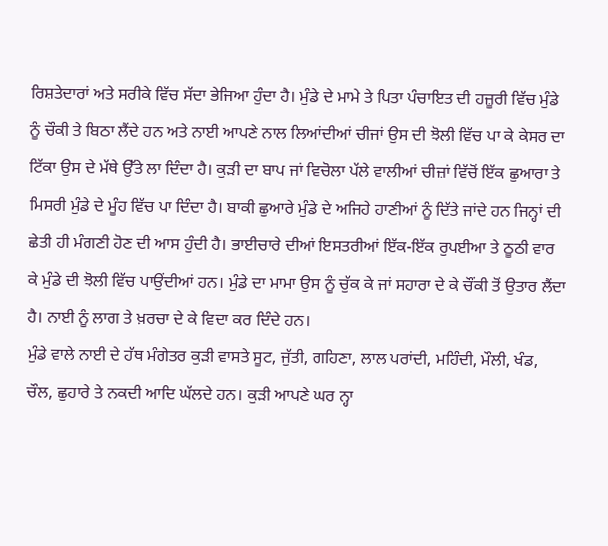ਰਿਸ਼ਤੇਦਾਰਾਂ ਅਤੇ ਸਰੀਕੇ ਵਿੱਚ ਸੱਦਾ ਭੇਜਿਆ ਹੁੰਦਾ ਹੈ। ਮੁੰਡੇ ਦੇ ਮਾਮੇ ਤੇ ਪਿਤਾ ਪੰਚਾਇਤ ਦੀ ਹਜ਼ੂਰੀ ਵਿੱਚ ਮੁੰਡੇ ਨੂੰ ਚੌਕੀ ਤੇ ਬਿਠਾ ਲੈਂਦੇ ਹਨ ਅਤੇ ਨਾਈ ਆਪਣੇ ਨਾਲ ਲਿਆਂਦੀਆਂ ਚੀਜਾਂ ਉਸ ਦੀ ਝੋਲੀ ਵਿੱਚ ਪਾ ਕੇ ਕੇਸਰ ਦਾ ਟਿੱਕਾ ਉਸ ਦੇ ਮੱਥੇ ਉੱਤੇ ਲਾ ਦਿੰਦਾ ਹੈ। ਕੁੜੀ ਦਾ ਬਾਪ ਜਾਂ ਵਿਚੋਲਾ ਪੱਲੇ ਵਾਲੀਆਂ ਚੀਜ਼ਾਂ ਵਿੱਚੋਂ ਇੱਕ ਛੁਆਰਾ ਤੇ ਮਿਸਰੀ ਮੁੰਡੇ ਦੇ ਮੂੰਹ ਵਿੱਚ ਪਾ ਦਿੰਦਾ ਹੈ। ਬਾਕੀ ਛੁਆਰੇ ਮੁੰਡੇ ਦੇ ਅਜਿਹੇ ਹਾਣੀਆਂ ਨੂੰ ਦਿੱਤੇ ਜਾਂਦੇ ਹਨ ਜਿਨ੍ਹਾਂ ਦੀ ਛੇਤੀ ਹੀ ਮੰਗਣੀ ਹੋਣ ਦੀ ਆਸ ਹੁੰਦੀ ਹੈ। ਭਾਈਚਾਰੇ ਦੀਆਂ ਇਸਤਰੀਆਂ ਇੱਕ-ਇੱਕ ਰੁਪਈਆ ਤੇ ਠੂਠੀ ਵਾਰ ਕੇ ਮੁੰਡੇ ਦੀ ਝੋਲੀ ਵਿੱਚ ਪਾਉਂਦੀਆਂ ਹਨ। ਮੁੰਡੇ ਦਾ ਮਾਮਾ ਉਸ ਨੂੰ ਚੁੱਕ ਕੇ ਜਾਂ ਸਹਾਰਾ ਦੇ ਕੇ ਚੌਂਕੀ ਤੋਂ ਉਤਾਰ ਲੈਂਦਾ ਹੈ। ਨਾਈ ਨੂੰ ਲਾਗ ਤੇ ਖ਼ਰਚਾ ਦੇ ਕੇ ਵਿਦਾ ਕਰ ਦਿੰਦੇ ਹਨ।
ਮੁੰਡੇ ਵਾਲੇ ਨਾਈ ਦੇ ਹੱਥ ਮੰਗੇਤਰ ਕੁੜੀ ਵਾਸਤੇ ਸੂਟ, ਜੁੱਤੀ, ਗਹਿਣਾ, ਲਾਲ ਪਰਾਂਦੀ, ਮਹਿੰਦੀ, ਮੌਲੀ, ਖੰਡ, ਚੌਲ, ਛੁਹਾਰੇ ਤੇ ਨਕਦੀ ਆਦਿ ਘੱਲਦੇ ਹਨ। ਕੁੜੀ ਆਪਣੇ ਘਰ ਨ੍ਹਾ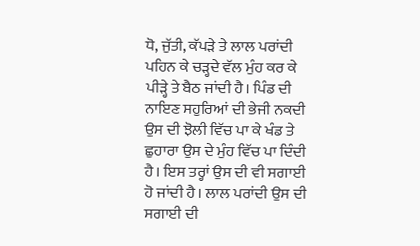ਧੋ, ਜੁੱਤੀ, ਕੱਪੜੇ ਤੇ ਲਾਲ ਪਰਾਂਦੀ ਪਹਿਨ ਕੇ ਚੜ੍ਹਦੇ ਵੱਲ ਮੁੰਹ ਕਰ ਕੇ ਪੀੜ੍ਹੇ ਤੇ ਬੈਠ ਜਾਂਦੀ ਹੈ। ਪਿੰਡ ਦੀ ਨਾਇਣ ਸਹੁਰਿਆਂ ਦੀ ਭੇਜੀ ਨਕਦੀ ਉਸ ਦੀ ਝੋਲੀ ਵਿੱਚ ਪਾ ਕੇ ਖੰਡ ਤੇ ਛੁਹਾਰਾ ਉਸ ਦੇ ਮੁੰਹ ਵਿੱਚ ਪਾ ਦਿੰਦੀ ਹੈ। ਇਸ ਤਰ੍ਹਾਂ ਉਸ ਦੀ ਵੀ ਸਗਾਈ ਹੋ ਜਾਂਦੀ ਹੈ। ਲਾਲ ਪਰਾਂਦੀ ਉਸ ਦੀ ਸਗਾਈ ਦੀ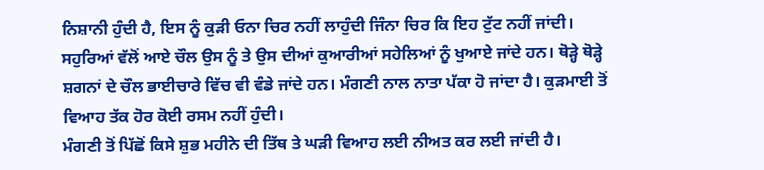ਨਿਸ਼ਾਨੀ ਹੁੰਦੀ ਹੈ, ਇਸ ਨੂੰ ਕੁੜੀ ਓਨਾ ਚਿਰ ਨਹੀਂ ਲਾਹੁੰਦੀ ਜਿੰਨਾ ਚਿਰ ਕਿ ਇਹ ਟੁੱਟ ਨਹੀਂ ਜਾਂਦੀ। ਸਹੁਰਿਆਂ ਵੱਲੋਂ ਆਏ ਚੌਲ ਉਸ ਨੂੰ ਤੇ ਉਸ ਦੀਆਂ ਕੁਆਰੀਆਂ ਸਹੇਲਿਆਂ ਨੂੰ ਖੁਆਏ ਜਾਂਦੇ ਹਨ। ਥੋੜ੍ਹੇ ਥੋੜ੍ਹੇ ਸ਼ਗਨਾਂ ਦੇ ਚੌਲ ਭਾਈਚਾਰੇ ਵਿੱਚ ਵੀ ਵੰਡੇ ਜਾਂਦੇ ਹਨ। ਮੰਗਣੀ ਨਾਲ ਨਾਤਾ ਪੱਕਾ ਹੋ ਜਾਂਦਾ ਹੈ। ਕੁੜਮਾਈ ਤੋਂ ਵਿਆਹ ਤੱਕ ਹੋਰ ਕੋਈ ਰਸਮ ਨਹੀਂ ਹੁੰਦੀ।
ਮੰਗਣੀ ਤੋਂ ਪਿੱਛੋਂ ਕਿਸੇ ਸ਼ੁਭ ਮਹੀਨੇ ਦੀ ਤਿੱਥ ਤੇ ਘੜੀ ਵਿਆਹ ਲਈ ਨੀਅਤ ਕਰ ਲਈ ਜਾਂਦੀ ਹੈ।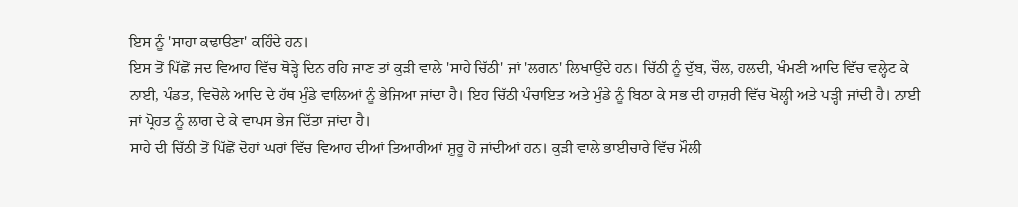ਇਸ ਨੂੰ 'ਸਾਹਾ ਕਢਾੳਣਾ' ਕਹਿੰਦੇ ਹਨ।
ਇਸ ਤੋਂ ਪਿੱਛੋਂ ਜਦ ਵਿਆਹ ਵਿੱਚ ਥੋੜ੍ਹੇ ਦਿਨ ਰਹਿ ਜਾਣ ਤਾਂ ਕੁੜੀ ਵਾਲੇ 'ਸਾਹੇ ਚਿੱਠੀ' ਜਾਂ 'ਲਗਨ' ਲਿਖਾਉਂਦੇ ਹਨ। ਚਿੱਠੀ ਨੂੰ ਦੁੱਬ, ਚੌਲ, ਹਲਦੀ, ਖੰਮਣੀ ਆਦਿ ਵਿੱਚ ਵਲ੍ਹੇਟ ਕੇ ਨਾਈ, ਪੰਡਤ, ਵਿਚੋਲੇ ਆਦਿ ਦੇ ਹੱਥ ਮੁੰਡੇ ਵਾਲਿਆਂ ਨੂੰ ਭੇਜਿਆ ਜਾਂਦਾ ਹੈ। ਇਹ ਚਿੱਠੀ ਪੰਚਾਇਤ ਅਤੇ ਮੁੰਡੇ ਨੂੰ ਬਿਠਾ ਕੇ ਸਭ ਦੀ ਹਾਜ਼ਰੀ ਵਿੱਚ ਖੋਲ੍ਹੀ ਅਤੇ ਪੜ੍ਹੀ ਜਾਂਦੀ ਹੈ। ਨਾਈ ਜਾਂ ਪ੍ਰੋਹਤ ਨੂੰ ਲਾਗ ਦੇ ਕੇ ਵਾਪਸ ਭੇਜ ਦਿੱਤਾ ਜਾਂਦਾ ਹੈ।
ਸਾਹੇ ਦੀ ਚਿੱਠੀ ਤੋਂ ਪਿੱਛੋਂ ਦੋਹਾਂ ਘਰਾਂ ਵਿੱਚ ਵਿਆਹ ਦੀਆਂ ਤਿਆਰੀਆਂ ਸ਼ੁਰੂ ਹੋ ਜਾਂਦੀਆਂ ਹਨ। ਕੁੜੀ ਵਾਲੇ ਭਾਈਚਾਰੇ ਵਿੱਚ ਮੌਲੀ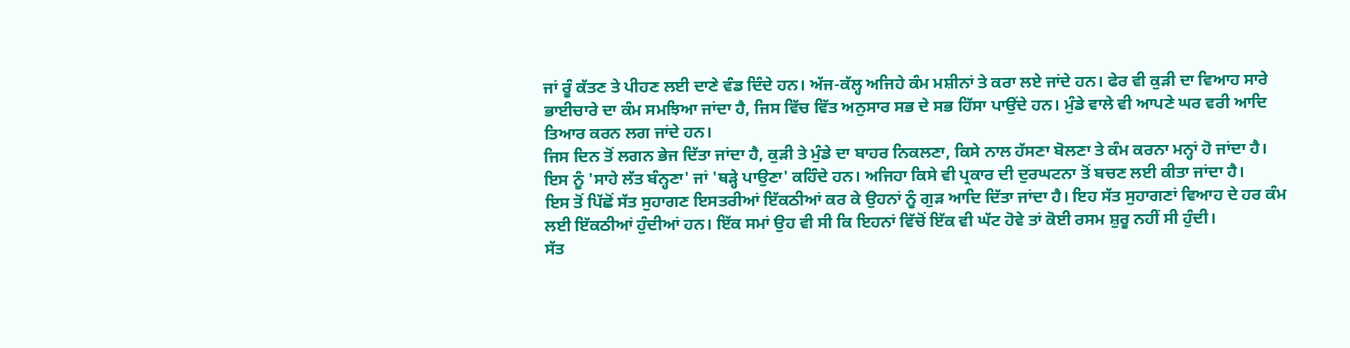ਜਾਂ ਰੂੰ ਕੱਤਣ ਤੇ ਪੀਹਣ ਲਈ ਦਾਣੇ ਵੰਡ ਦਿੰਦੇ ਹਨ। ਅੱਜ-ਕੱਲ੍ਹ ਅਜਿਹੇ ਕੰਮ ਮਸ਼ੀਨਾਂ ਤੇ ਕਰਾ ਲਏ ਜਾਂਦੇ ਹਨ। ਫੇਰ ਵੀ ਕੁੜੀ ਦਾ ਵਿਆਹ ਸਾਰੇ ਭਾਈਚਾਰੇ ਦਾ ਕੰਮ ਸਮਝਿਆ ਜਾਂਦਾ ਹੈ, ਜਿਸ ਵਿੱਚ ਵਿੱਤ ਅਨੁਸਾਰ ਸਭ ਦੇ ਸਭ ਹਿੱਸਾ ਪਾਉਂਦੇ ਹਨ। ਮੁੰਡੇ ਵਾਲੇ ਵੀ ਆਪਣੇ ਘਰ ਵਰੀ ਆਦਿ ਤਿਆਰ ਕਰਨ ਲਗ ਜਾਂਦੇ ਹਨ।
ਜਿਸ ਦਿਨ ਤੋਂ ਲਗਨ ਭੇਜ ਦਿੱਤਾ ਜਾਂਦਾ ਹੈ, ਕੁੜੀ ਤੇ ਮੁੰਡੇ ਦਾ ਬਾਹਰ ਨਿਕਲਣਾ, ਕਿਸੇ ਨਾਲ ਹੱਸਣਾ ਬੋਲਣਾ ਤੇ ਕੰਮ ਕਰਨਾ ਮਨ੍ਹਾਂ ਹੋ ਜਾਂਦਾ ਹੈ। ਇਸ ਨੂੰ 'ਸਾਹੇ ਲੱਤ ਬੰਨ੍ਹਣਾ' ਜਾਂ 'ਥੜ੍ਹੇ ਪਾਉਣਾ' ਕਹਿੰਦੇ ਹਨ। ਅਜਿਹਾ ਕਿਸੇ ਵੀ ਪ੍ਰਕਾਰ ਦੀ ਦੁਰਘਟਨਾ ਤੋਂ ਬਚਣ ਲਈ ਕੀਤਾ ਜਾਂਦਾ ਹੈ।
ਇਸ ਤੋਂ ਪਿੱਛੋਂ ਸੱਤ ਸੁਹਾਗਣ ਇਸਤਰੀਆਂ ਇੱਕਠੀਆਂ ਕਰ ਕੇ ਉਹਨਾਂ ਨੂੰ ਗੁੜ ਆਦਿ ਦਿੱਤਾ ਜਾਂਦਾ ਹੈ। ਇਹ ਸੱਤ ਸੁਹਾਗਣਾਂ ਵਿਆਹ ਦੇ ਹਰ ਕੰਮ ਲਈ ਇੱਕਠੀਆਂ ਹੁੰਦੀਆਂ ਹਨ। ਇੱਕ ਸਮਾਂ ਉਹ ਵੀ ਸੀ ਕਿ ਇਹਨਾਂ ਵਿੱਚੋਂ ਇੱਕ ਵੀ ਘੱਟ ਹੋਵੇ ਤਾਂ ਕੋਈ ਰਸਮ ਸ਼ੁਰੂ ਨਹੀਂ ਸੀ ਹੁੰਦੀ।
ਸੱਤ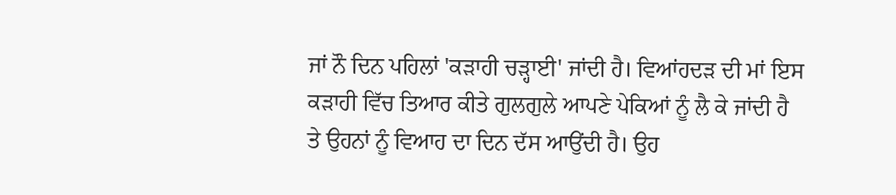ਜਾਂ ਨੌ ਦਿਨ ਪਹਿਲਾਂ 'ਕੜਾਹੀ ਚੜ੍ਹਾਈ' ਜਾਂਦੀ ਹੈ। ਵਿਆਂਹਦੜ ਦੀ ਮਾਂ ਇਸ ਕੜਾਹੀ ਵਿੱਚ ਤਿਆਰ ਕੀਤੇ ਗੁਲਗੁਲੇ ਆਪਣੇ ਪੇਕਿਆਂ ਨੂੰ ਲੈ ਕੇ ਜਾਂਦੀ ਹੈ ਤੇ ਉਹਨਾਂ ਨੂੰ ਵਿਆਹ ਦਾ ਦਿਨ ਦੱਸ ਆਉਂਦੀ ਹੈ। ਉਹ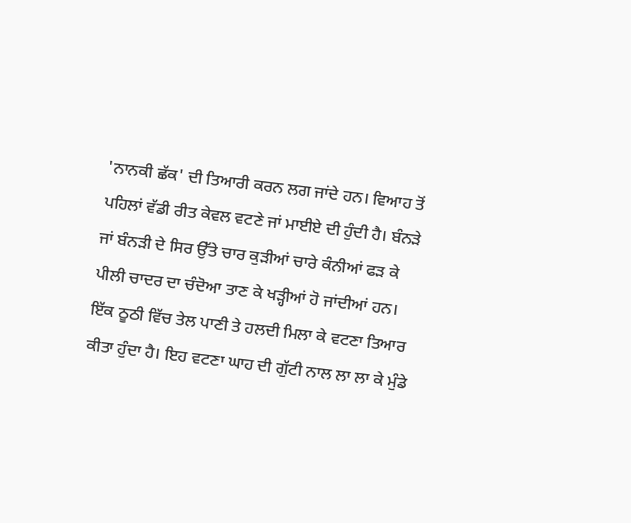'ਨਾਨਕੀ ਛੱਕ' ਦੀ ਤਿਆਰੀ ਕਰਨ ਲਗ ਜਾਂਦੇ ਹਨ। ਵਿਆਹ ਤੋਂ ਪਹਿਲਾਂ ਵੱਡੀ ਰੀਤ ਕੇਵਲ ਵਟਣੇ ਜਾਂ ਮਾਈਏ ਦੀ ਹੁੰਦੀ ਹੈ। ਬੰਨੜੇ ਜਾਂ ਬੰਨੜੀ ਦੇ ਸਿਰ ਉੱਤੇ ਚਾਰ ਕੁੜੀਆਂ ਚਾਰੇ ਕੰਨੀਆਂ ਫੜ ਕੇ ਪੀਲੀ ਚਾਦਰ ਦਾ ਚੰਦੋਆ ਤਾਣ ਕੇ ਖੜ੍ਹੀਆਂ ਹੋ ਜਾਂਦੀਆਂ ਹਨ। ਇੱਕ ਠੂਠੀ ਵਿੱਚ ਤੇਲ ਪਾਣੀ ਤੇ ਹਲਦੀ ਮਿਲਾ ਕੇ ਵਟਣਾ ਤਿਆਰ ਕੀਤਾ ਹੁੰਦਾ ਹੈ। ਇਹ ਵਟਣਾ ਘਾਹ ਦੀ ਗੁੱਟੀ ਨਾਲ ਲਾ ਲਾ ਕੇ ਮੁੰਡੇ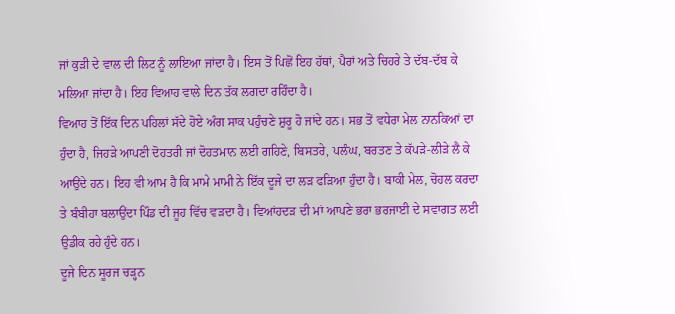ਜਾਂ ਕੁੜੀ ਦੇ ਵਾਲ ਦੀ ਲਿਟ ਨੂੰ ਲਾਇਆ ਜਾਂਦਾ ਹੈ। ਇਸ ਤੋਂ ਪਿਛੋਂ ਇਹ ਹੱਥਾਂ, ਪੈਰਾਂ ਅਤੇ ਚਿਹਰੇ ਤੇ ਦੱਬ-ਦੱਬ ਕੇ ਮਲਿਆ ਜਾਂਦਾ ਹੈ। ਇਹ ਵਿਆਹ ਵਾਲੇ ਦਿਨ ਤੱਕ ਲਗਦਾ ਰਹਿੰਦਾ ਹੈ।
ਵਿਆਹ ਤੋਂ ਇੱਕ ਦਿਨ ਪਹਿਲਾਂ ਸੱਦੇ ਹੋਏ ਅੰਗ ਸਾਕ ਪਹੁੰਚਣੇ ਸ਼ੁਰੂ ਹੋ ਜਾਂਦੇ ਹਨ। ਸਭ ਤੋਂ ਵਧੇਰਾ ਮੇਲ ਨਾਨਕਿਆਂ ਦਾ ਹੁੰਦਾ ਹੈ, ਜਿਹੜੇ ਆਪਣੀ ਦੋਹਤਰੀ ਜਾਂ ਦੋਹਤਮਾਨ ਲਈ ਗਹਿਣੇ, ਬਿਸਤਰੇ, ਪਲੰਘ, ਬਰਤਣ ਤੇ ਕੱਪੜੇ-ਲੀੜੇ ਲੈ ਕੇ ਆਉਂਦੇ ਹਨ। ਇਹ ਵੀ ਆਮ ਹੈ ਕਿ ਮਾਮੇ ਮਾਮੀ ਨੇ ਇੱਕ ਦੂਜੇ ਦਾ ਲੜ ਫੜਿਆ ਹੁੰਦਾ ਹੈ। ਬਾਕੀ ਮੇਲ, ਚੋਹਲ ਕਰਦਾ ਤੇ ਬੰਬੀਹਾ ਬਲਾਉਂਦਾ ਪਿੰਡ ਦੀ ਜੂਹ ਵਿੱਚ ਵੜਦਾ ਹੈ। ਵਿਆਂਹਦੜ ਦੀ ਮਾਂ ਆਪਣੇ ਭਰਾ ਭਰਜਾਈ ਦੇ ਸਵਾਗਤ ਲਈ ਉਡੀਕ ਰਹੇ ਹੁੰਦੇ ਹਨ।
ਦੂਜੇ ਦਿਨ ਸੂਰਜ ਚੜ੍ਹਨ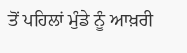ਤੋਂ ਪਹਿਲਾਂ ਮੁੰਡੇ ਨੂੰ ਆਖ਼ਰੀ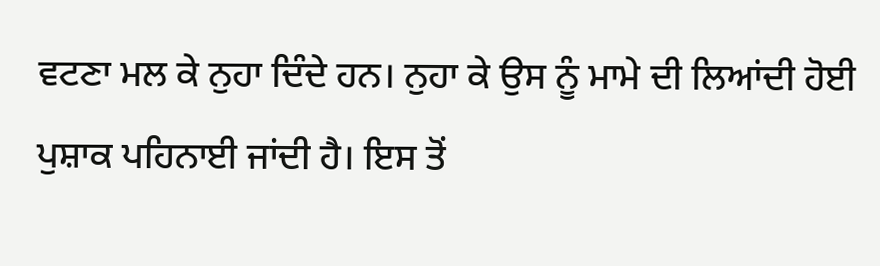ਵਟਣਾ ਮਲ ਕੇ ਨੁਹਾ ਦਿੰਦੇ ਹਨ। ਨੁਹਾ ਕੇ ਉਸ ਨੂੰ ਮਾਮੇ ਦੀ ਲਿਆਂਦੀ ਹੋਈ ਪੁਸ਼ਾਕ ਪਹਿਨਾਈ ਜਾਂਦੀ ਹੈ। ਇਸ ਤੋਂ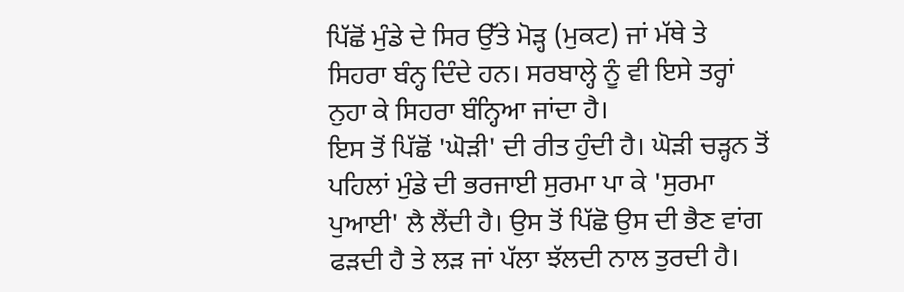ਪਿੱਛੋਂ ਮੁੰਡੇ ਦੇ ਸਿਰ ਉੱਤੇ ਮੋੜ੍ਹ (ਮੁਕਟ) ਜਾਂ ਮੱਥੇ ਤੇ ਸਿਹਰਾ ਬੰਨ੍ਹ ਦਿੰਦੇ ਹਨ। ਸਰਬਾਲ੍ਹੇ ਨੂੰ ਵੀ ਇਸੇ ਤਰ੍ਹਾਂ ਨੁਹਾ ਕੇ ਸਿਹਰਾ ਬੰਨ੍ਹਿਆ ਜਾਂਦਾ ਹੈ।
ਇਸ ਤੋਂ ਪਿੱਛੋਂ 'ਘੋੜੀ' ਦੀ ਰੀਤ ਹੁੰਦੀ ਹੈ। ਘੋੜੀ ਚੜ੍ਹਨ ਤੋਂ ਪਹਿਲਾਂ ਮੁੰਡੇ ਦੀ ਭਰਜਾਈ ਸੁਰਮਾ ਪਾ ਕੇ 'ਸੁਰਮਾ ਪੁਆਈ' ਲੈ ਲੈਂਦੀ ਹੈ। ਉਸ ਤੋਂ ਪਿੱਛੋ ਉਸ ਦੀ ਭੈਣ ਵਾਂਗ ਫੜਦੀ ਹੈ ਤੇ ਲੜ ਜਾਂ ਪੱਲਾ ਝੱਲਦੀ ਨਾਲ ਤੁਰਦੀ ਹੈ।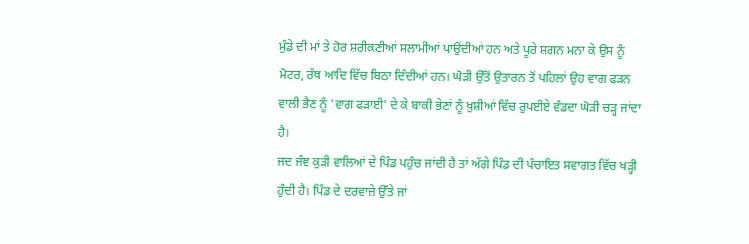ਮੁੰਡੇ ਦੀ ਮਾਂ ਤੇ ਹੋਰ ਸ਼ਰੀਕਣੀਆਂ ਸਲਾਮੀਆਂ ਪਾਉਂਦੀਆਂ ਹਨ ਅਤੇ ਪੂਰੇ ਸ਼ਗਨ ਮਨਾ ਕੇ ਉਸ ਨੂੰ ਮੋਟਰ, ਰੱਥ ਆਦਿ ਵਿੱਚ ਬਿਠਾ ਦਿੰਦੀਆਂ ਹਨ। ਘੋੜੀ ਉੱਤੋਂ ਉਤਾਰਨ ਤੋਂ ਪਹਿਲਾਂ ਉਹ ਵਾਗ ਫੜਨ ਵਾਲੀ ਭੈਣ ਨੂੰ 'ਵਾਗ ਫੜਾਈ' ਦੇ ਕੇ ਬਾਕੀ ਭੇਣਾਂ ਨੂੰ ਖ਼ੁਸ਼ੀਆਂ ਵਿੱਚ ਰੁਪਈਏ ਵੰਡਦਾ ਘੋੜੀ ਚੜ੍ਹ ਜਾਂਦਾ ਹੈ।
ਜਦ ਜੰਞ ਕੁੜੀ ਵਾਲਿਆਂ ਦੇ ਪਿੰਡ ਪਹੁੰਚ ਜਾਂਦੀ ਹੈ ਤਾਂ ਅੱਗੇ ਪਿੰਡ ਦੀ ਪੰਚਾਇਤ ਸਵਾਗਤ ਵਿੱਚ ਖੜ੍ਹੀ ਹੁੰਦੀ ਹੈ। ਪਿੰਡ ਦੇ ਦਰਵਾਜ਼ੇ ਉੱਤੇ ਜਾਂ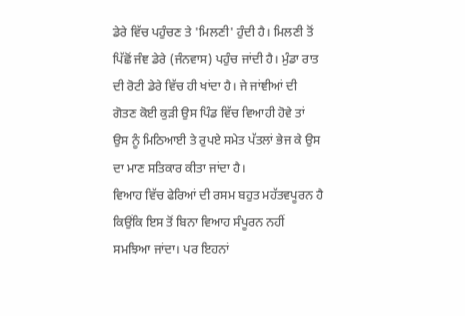ਡੇਰੇ ਵਿੱਚ ਪਹੁੰਚਣ ਤੇ 'ਮਿਲਣੀ' ਹੁੰਦੀ ਹੈ। ਮਿਲਣੀ ਤੋਂ ਪਿੱਛੋਂ ਜੰਞ ਡੇਰੇ (ਜੰਨਵਾਸ) ਪਹੁੰਚ ਜਾਂਦੀ ਹੈ। ਮੁੰਡਾ ਰਾਤ ਦੀ ਰੋਟੀ ਡੇਰੇ ਵਿੱਚ ਹੀ ਖਾਂਦਾ ਹੈ। ਜੇ ਜਾਂਞੀਆਂ ਦੀ ਗੋਤਣ ਕੋਈ ਕੁੜੀ ਉਸ ਪਿੰਡ ਵਿੱਚ ਵਿਆਹੀ ਹੋਵੇ ਤਾਂ ਉਸ ਨੂੰ ਮਿਠਿਆਈ ਤੇ ਰੁਪਏ ਸਮੇਤ ਪੱਤਲਾਂ ਭੇਜ ਕੇ ਉਸ ਦਾ ਮਾਣ ਸਤਿਕਾਰ ਕੀਤਾ ਜਾਂਦਾ ਹੈ।
ਵਿਆਹ ਵਿੱਚ ਫੇਰਿਆਂ ਦੀ ਰਸਮ ਬਹੁਤ ਮਹੱਤਵਪੂਰਨ ਹੈ ਕਿਉਂਕਿ ਇਸ ਤੋਂ ਬਿਨਾ ਵਿਆਹ ਸੰਪੂਰਨ ਨਹੀਂ ਸਮਝਿਆ ਜਾਂਦਾ। ਪਰ ਇਹਨਾਂ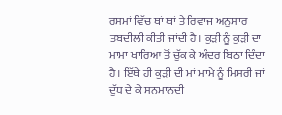ਰਸਮਾਂ ਵਿੱਚ ਥਾਂ ਥਾਂ ਤੇ ਰਿਵਾਜ ਅਨੁਸਾਰ ਤਬਦੀਲੀ ਕੀਤੀ ਜਾਂਦੀ ਹੈ। ਕੁੜੀ ਨੂੰ ਕੁੜੀ ਦਾ ਮਾਮਾ ਖਾਰਿਆ ਤੋਂ ਚੁੱਕ ਕੇ ਅੰਦਰ ਬਿਠਾ ਦਿੰਦਾ ਹੈ। ਇੱਥੇ ਹੀ ਕੁੜੀ ਦੀ ਮਾਂ ਮਾਮੇ ਨੂੰ ਮਿਸਰੀ ਜਾਂ ਦੁੱਧ ਦੇ ਕੇ ਸਨਮਾਨਦੀ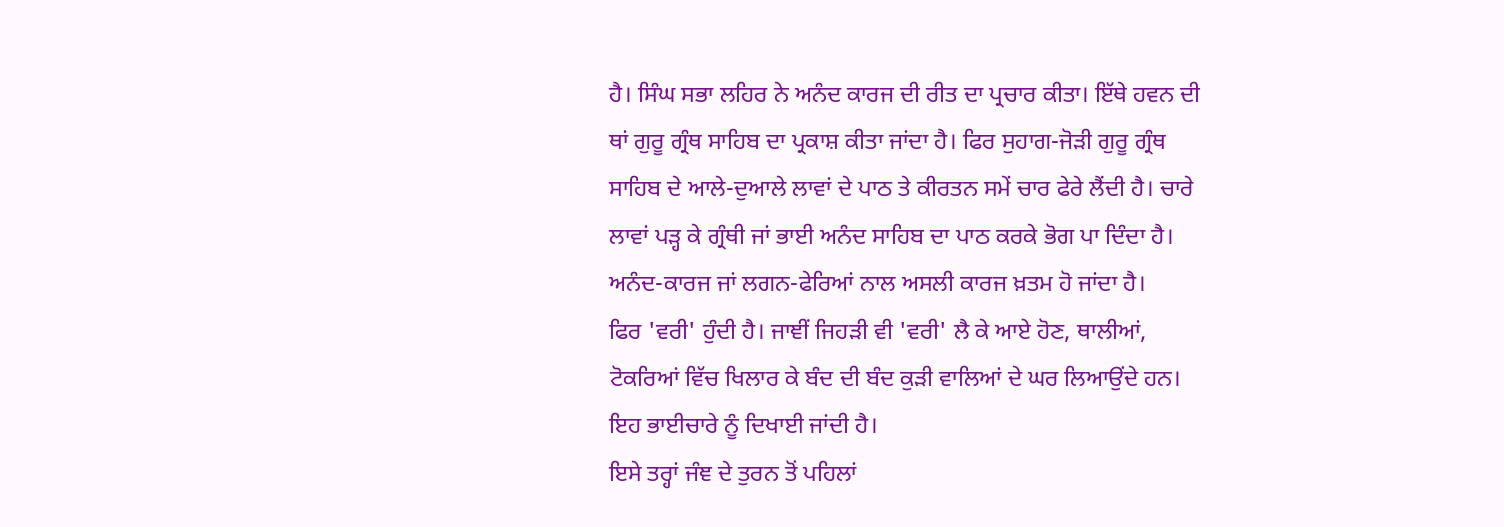ਹੈ। ਸਿੰਘ ਸਭਾ ਲਹਿਰ ਨੇ ਅਨੰਦ ਕਾਰਜ ਦੀ ਰੀਤ ਦਾ ਪ੍ਰਚਾਰ ਕੀਤਾ। ਇੱਥੇ ਹਵਨ ਦੀ ਥਾਂ ਗੁਰੂ ਗ੍ਰੰਥ ਸਾਹਿਬ ਦਾ ਪ੍ਰਕਾਸ਼ ਕੀਤਾ ਜਾਂਦਾ ਹੈ। ਫਿਰ ਸੁਹਾਗ-ਜੋੜੀ ਗੁਰੂ ਗ੍ਰੰਥ ਸਾਹਿਬ ਦੇ ਆਲੇ-ਦੁਆਲੇ ਲਾਵਾਂ ਦੇ ਪਾਠ ਤੇ ਕੀਰਤਨ ਸਮੇਂ ਚਾਰ ਫੇਰੇ ਲੈਂਦੀ ਹੈ। ਚਾਰੇ ਲਾਵਾਂ ਪੜ੍ਹ ਕੇ ਗ੍ਰੰਥੀ ਜਾਂ ਭਾਈ ਅਨੰਦ ਸਾਹਿਬ ਦਾ ਪਾਠ ਕਰਕੇ ਭੋਗ ਪਾ ਦਿੰਦਾ ਹੈ। ਅਨੰਦ-ਕਾਰਜ ਜਾਂ ਲਗਨ-ਫੇਰਿਆਂ ਨਾਲ ਅਸਲੀ ਕਾਰਜ ਖ਼ਤਮ ਹੋ ਜਾਂਦਾ ਹੈ।
ਫਿਰ 'ਵਰੀ' ਹੁੰਦੀ ਹੈ। ਜਾਞੀਂ ਜਿਹੜੀ ਵੀ 'ਵਰੀ' ਲੈ ਕੇ ਆਏ ਹੋਣ, ਥਾਲੀਆਂ, ਟੋਕਰਿਆਂ ਵਿੱਚ ਖਿਲਾਰ ਕੇ ਬੰਦ ਦੀ ਬੰਦ ਕੁੜੀ ਵਾਲਿਆਂ ਦੇ ਘਰ ਲਿਆਉਂਦੇ ਹਨ। ਇਹ ਭਾਈਚਾਰੇ ਨੂੰ ਦਿਖਾਈ ਜਾਂਦੀ ਹੈ।
ਇਸੇ ਤਰ੍ਹਾਂ ਜੰਞ ਦੇ ਤੁਰਨ ਤੋਂ ਪਹਿਲਾਂ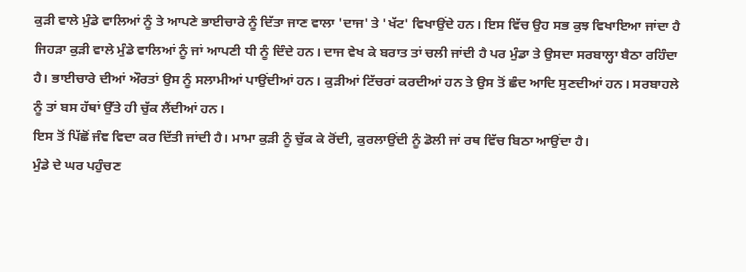ਕੁੜੀ ਵਾਲੇ ਮੁੰਡੇ ਵਾਲਿਆਂ ਨੂੰ ਤੇ ਆਪਣੇ ਭਾਈਚਾਰੇ ਨੂੰ ਦਿੱਤਾ ਜਾਣ ਵਾਲਾ 'ਦਾਜ' ਤੇ 'ਖੱਟ' ਵਿਖਾਉਂਦੇ ਹਨ। ਇਸ ਵਿੱਚ ਉਹ ਸਭ ਕੁਝ ਵਿਖਾਇਆ ਜਾਂਦਾ ਹੈ ਜਿਹੜਾ ਕੁੜੀ ਵਾਲੇ ਮੁੰਡੇ ਵਾਲਿਆਂ ਨੂੰ ਜਾਂ ਆਪਣੀ ਧੀ ਨੂੰ ਦਿੰਦੇ ਹਨ। ਦਾਜ ਵੇਖ ਕੇ ਬਰਾਤ ਤਾਂ ਚਲੀ ਜਾਂਦੀ ਹੈ ਪਰ ਮੁੰਡਾ ਤੇ ਉਸਦਾ ਸਰਬਾਲ੍ਹਾ ਬੈਠਾ ਰਹਿੰਦਾ ਹੈ। ਭਾਈਚਾਰੇ ਦੀਆਂ ਔਰਤਾਂ ਉਸ ਨੂੰ ਸਲਾਮੀਆਂ ਪਾਉਂਦੀਆਂ ਹਨ। ਕੁੜੀਆਂ ਟਿੱਚਰਾਂ ਕਰਦੀਆਂ ਹਨ ਤੇ ਉਸ ਤੋਂ ਛੰਦ ਆਦਿ ਸੁਣਦੀਆਂ ਹਨ। ਸਰਬਾਹਲੇ ਨੂੰ ਤਾਂ ਬਸ ਹੱਥਾਂ ਉੱਤੇ ਹੀ ਚੁੱਕ ਲੈਂਦੀਆਂ ਹਨ।
ਇਸ ਤੋਂ ਪਿੱਛੋਂ ਜੰਞ ਵਿਦਾ ਕਰ ਦਿੱਤੀ ਜਾਂਦੀ ਹੈ। ਮਾਮਾ ਕੁੜੀ ਨੂੰ ਚੁੱਕ ਕੇ ਰੋਂਦੀ, ਕੁਰਲਾਉਂਦੀ ਨੂੰ ਡੋਲੀ ਜਾਂ ਰਥ ਵਿੱਚ ਬਿਠਾ ਆਉਂਦਾ ਹੈ।
ਮੁੰਡੇ ਦੇ ਘਰ ਪਹੁੰਚਣ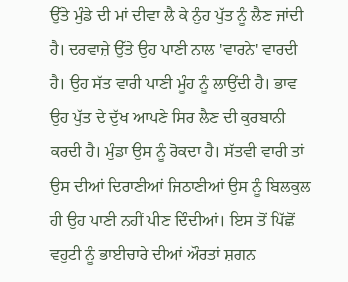ਉੱਤੇ ਮੁੰਡੇ ਦੀ ਮਾਂ ਦੀਵਾ ਲੈ ਕੇ ਨੁੰਹ ਪੁੱਤ ਨੂੰ ਲੈਣ ਜਾਂਦੀ ਹੈ। ਦਰਵਾਜ਼ੇ ਉੱਤੇ ਉਹ ਪਾਣੀ ਨਾਲ 'ਵਾਰਨੇ' ਵਾਰਦੀ ਹੈ। ਉਹ ਸੱਤ ਵਾਰੀ ਪਾਣੀ ਮੂੰਹ ਨੂੰ ਲਾਉਂਦੀ ਹੈ। ਭਾਵ ਉਹ ਪੁੱਤ ਦੇ ਦੁੱਖ ਆਪਣੇ ਸਿਰ ਲੈਣ ਦੀ ਕੁਰਬਾਨੀ ਕਰਦੀ ਹੈ। ਮੁੰਡਾ ਉਸ ਨੂੰ ਰੋਕਦਾ ਹੈ। ਸੱਤਵੀ ਵਾਰੀ ਤਾਂ ਉਸ ਦੀਆਂ ਦਿਰਾਣੀਆਂ ਜਿਠਾਣੀਆਂ ਉਸ ਨੂੰ ਬਿਲਕੁਲ ਹੀ ਉਹ ਪਾਣੀ ਨਹੀਂ ਪੀਣ ਦਿੰਦੀਆਂ। ਇਸ ਤੋਂ ਪਿੱਛੋਂ ਵਹੁਟੀ ਨੂੰ ਭਾਈਚਾਰੇ ਦੀਆਂ ਔਰਤਾਂ ਸ਼ਗਨ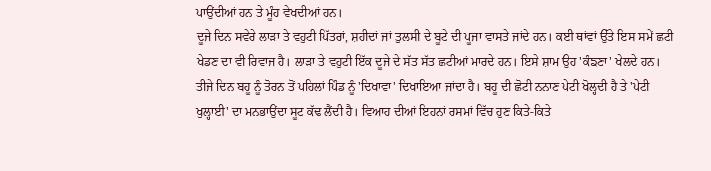ਪਾਉਂਦੀਆਂ ਹਨ ਤੇ ਮੂੰਹ ਵੇਖਦੀਆਂ ਹਨ।
ਦੂਜੇ ਦਿਨ ਸਵੇਰੇ ਲਾੜਾ ਤੇ ਵਹੁਟੀ ਪਿੱਤਰਾਂ, ਸ਼ਹੀਦਾਂ ਜਾਂ ਤੁਲਸੀ ਦੇ ਬੂਟੇ ਦੀ ਪੂਜਾ ਵਾਸਤੇ ਜਾਂਦੇ ਹਨ। ਕਈ ਥਾਂਵਾਂ ਉੱਤੇ ਇਸ ਸਮੇਂ ਛਟੀ ਖੇਡਣ ਦਾ ਵੀ ਰਿਵਾਜ ਹੈ। ਲਾੜਾ ਤੇ ਵਹੁਟੀ ਇੱਕ ਦੂਜੇ ਦੇ ਸੱਤ ਸੱਤ ਛਟੀਆਂ ਮਾਰਦੇ ਹਨ। ਇਸੇ ਸ਼ਾਮ ਉਹ 'ਕੰਙਣਾ' ਖੇਲਦੇ ਹਨ।
ਤੀਜੇ ਦਿਨ ਬਹੂ ਨੂੰ ਤੋਰਨ ਤੋਂ ਪਹਿਲਾਂ ਪਿੰਡ ਨੂੰ 'ਦਿਖਾਵਾ' ਦਿਖਾਇਆ ਜਾਂਦਾ ਹੈ। ਬਹੂ ਦੀ ਛੋਟੀ ਨਨਾਣ ਪੇਟੀ ਖੋਲ੍ਹਦੀ ਹੈ ਤੇ 'ਪੇਟੀ ਖੁਲ੍ਹਾਈ' ਦਾ ਮਨਭਾਉਂਦਾ ਸੂਟ ਕੱਢ ਲੈਂਦੀ ਹੈ। ਵਿਆਹ ਦੀਆਂ ਇਹਨਾਂ ਰਸਮਾਂ ਵਿੱਚ ਹੁਣ ਕਿਤੇ-ਕਿਤੇ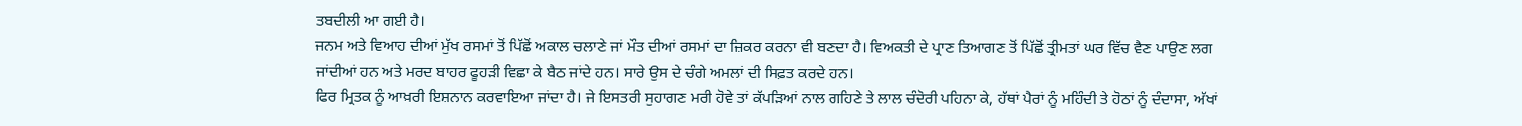ਤਬਦੀਲੀ ਆ ਗਈ ਹੈ।
ਜਨਮ ਅਤੇ ਵਿਆਹ ਦੀਆਂ ਮੁੱਖ ਰਸਮਾਂ ਤੋਂ ਪਿੱਛੋਂ ਅਕਾਲ ਚਲਾਣੇ ਜਾਂ ਮੌਤ ਦੀਆਂ ਰਸਮਾਂ ਦਾ ਜ਼ਿਕਰ ਕਰਨਾ ਵੀ ਬਣਦਾ ਹੈ। ਵਿਅਕਤੀ ਦੇ ਪ੍ਰਾਣ ਤਿਆਗਣ ਤੋਂ ਪਿੱਛੋਂ ਤ੍ਰੀਮਤਾਂ ਘਰ ਵਿੱਚ ਵੈਣ ਪਾਉਣ ਲਗ ਜਾਂਦੀਆਂ ਹਨ ਅਤੇ ਮਰਦ ਬਾਹਰ ਫੂਹੜੀ ਵਿਛਾ ਕੇ ਬੈਠ ਜਾਂਦੇ ਹਨ। ਸਾਰੇ ਉਸ ਦੇ ਚੰਗੇ ਅਮਲਾਂ ਦੀ ਸਿਫ਼ਤ ਕਰਦੇ ਹਨ।
ਫਿਰ ਮ੍ਰਿਤਕ ਨੂੰ ਆਖ਼ਰੀ ਇਸ਼ਨਾਨ ਕਰਵਾਇਆ ਜਾਂਦਾ ਹੈ। ਜੇ ਇਸਤਰੀ ਸੁਹਾਗਣ ਮਰੀ ਹੋਵੇ ਤਾਂ ਕੱਪੜਿਆਂ ਨਾਲ ਗਹਿਣੇ ਤੇ ਲਾਲ ਚੰਦੋਰੀ ਪਹਿਨਾ ਕੇ, ਹੱਥਾਂ ਪੈਰਾਂ ਨੂੰ ਮਹਿੰਦੀ ਤੇ ਹੋਠਾਂ ਨੂੰ ਦੰਦਾਸਾ, ਅੱਖਾਂ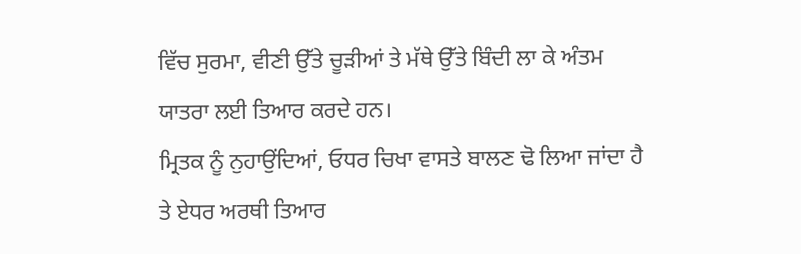ਵਿੱਚ ਸੁਰਮਾ, ਵੀਣੀ ਉੱਤੇ ਚੂੜੀਆਂ ਤੇ ਮੱਥੇ ਉੱਤੇ ਬਿੰਦੀ ਲਾ ਕੇ ਅੰਤਮ ਯਾਤਰਾ ਲਈ ਤਿਆਰ ਕਰਦੇ ਹਨ।
ਮ੍ਰਿਤਕ ਨੂੰ ਨੁਹਾਉਂਦਿਆਂ, ਓਧਰ ਚਿਖਾ ਵਾਸਤੇ ਬਾਲਣ ਢੋ ਲਿਆ ਜਾਂਦਾ ਹੈ ਤੇ ਏਧਰ ਅਰਥੀ ਤਿਆਰ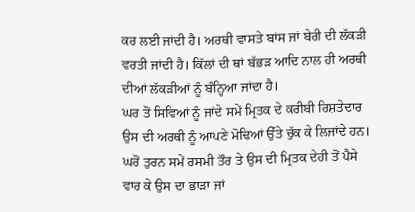ਕਰ ਲਈ ਜਾਂਦੀ ਹੈ। ਅਰਥੀ ਵਾਸਤੇ ਬਾਂਸ ਜਾਂ ਬੇਰੀ ਦੀ ਲੱਕੜੀ ਵਰਤੀ ਜਾਂਦੀ ਹੈ। ਕਿੱਲਾਂ ਦੀ ਥਾਂ ਬੱਭੜ ਆਦਿ ਨਾਲ ਹੀ ਅਰਥੀ ਦੀਆਂ ਲੱਕੜੀਆਂ ਨੂੰ ਬੰਨ੍ਹਿਆ ਜਾਂਦਾ ਹੈ।
ਘਰ ਤੋਂ ਸਿਵਿਆਂ ਨੂੰ ਜਾਂਦੇ ਸਮੇਂ ਮ੍ਰਿਤਕ ਦੇ ਕਰੀਬੀ ਰਿਸ਼ਤੇਦਾਰ ਉਸ ਦੀ ਅਰਥੀ ਨੂੰ ਆਪਣੇ ਮੋਢਿਆਂ ਉੱਤੇ ਚੁੱਕ ਕੇ ਲਿਜਾਂਦੇ ਹਨ। ਘਰੋਂ ਤੁਰਨ ਸਮੇਂ ਰਸਮੀ ਤੌਰ ਤੇ ਉਸ ਦੀ ਮ੍ਰਿਤਕ ਦੇਹੀ ਤੋਂ ਪੈਸੇ ਵਾਰ ਕੇ ਉਸ ਦਾ ਭਾੜਾ ਜਾਂ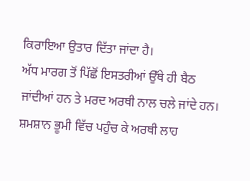ਕਿਰਾਇਆ ਉਤਾਰ ਦਿੱਤਾ ਜਾਂਦਾ ਹੈ।
ਅੱਧ ਮਾਰਗ ਤੋਂ ਪਿੱਛੋਂ ਇਸਤਰੀਆਂ ਉੱਥੇ ਹੀ ਬੈਠ ਜਾਂਦੀਆਂ ਹਨ ਤੇ ਮਰਦ ਅਰਥੀ ਨਾਲ ਚਲੇ ਜਾਂਦੇ ਹਨ। ਸ਼ਮਸ਼ਾਨ ਭੂਮੀ ਵਿੱਚ ਪਹੁੰਚ ਕੇ ਅਰਥੀ ਲਾਹ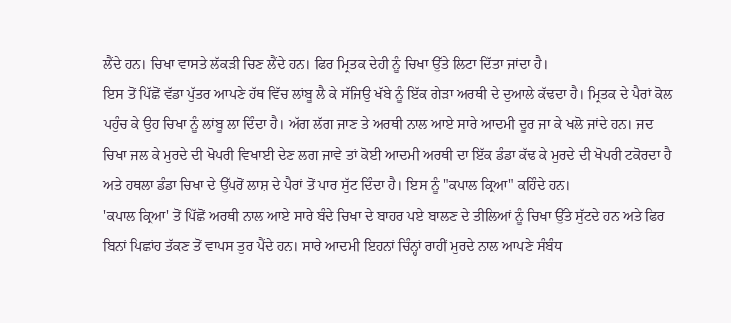ਲੈਂਦੇ ਹਨ। ਚਿਖਾ ਵਾਸਤੇ ਲੱਕੜੀ ਚਿਣ ਲੈਂਦੇ ਹਨ। ਫਿਰ ਮ੍ਰਿਤਕ ਦੇਹੀ ਨੂੰ ਚਿਖਾ ਉੱਤੇ ਲਿਟਾ ਦਿੱਤਾ ਜਾਂਦਾ ਹੈ।
ਇਸ ਤੋਂ ਪਿੱਛੋਂ ਵੱਡਾ ਪੁੱਤਰ ਆਪਣੇ ਹੱਥ ਵਿੱਚ ਲਾਂਬੂ ਲੈ ਕੇ ਸੱਜਿਉ ਖੱਬੇ ਨੂੰ ਇੱਕ ਗੇੜਾ ਅਰਥੀ ਦੇ ਦੁਆਲੇ ਕੱਢਦਾ ਹੈ। ਮ੍ਰਿਤਕ ਦੇ ਪੈਰਾਂ ਕੋਲ ਪਹੁੰਚ ਕੇ ਉਹ ਚਿਖਾ ਨੂੰ ਲਾਂਬੂ ਲਾ ਦਿੰਦਾ ਹੈ। ਅੱਗ ਲੱਗ ਜਾਣ ਤੇ ਅਰਥੀ ਨਾਲ ਆਏ ਸਾਰੇ ਆਦਮੀ ਦੂਰ ਜਾ ਕੇ ਖਲੋ ਜਾਂਦੇ ਹਨ। ਜਦ ਚਿਖਾ ਜਲ ਕੇ ਮੁਰਦੇ ਦੀ ਖੋਪਰੀ ਵਿਖਾਈ ਦੇਣ ਲਗ ਜਾਵੇ ਤਾਂ ਕੋਈ ਆਦਮੀ ਅਰਥੀ ਦਾ ਇੱਕ ਡੰਡਾ ਕੱਢ ਕੇ ਮੁਰਦੇ ਦੀ ਖੋਪਰੀ ਟਕੋਰਦਾ ਹੈ ਅਤੇ ਹਥਲਾ ਡੰਡਾ ਚਿਖਾ ਦੇ ਉੱਪਰੋਂ ਲਾਸ਼ ਦੇ ਪੈਰਾਂ ਤੋਂ ਪਾਰ ਸੁੱਟ ਦਿੰਦਾ ਹੈ। ਇਸ ਨੂੰ "ਕਪਾਲ ਕ੍ਰਿਆ" ਕਹਿੰਦੇ ਹਨ।
'ਕਪਾਲ ਕ੍ਰਿਆ' ਤੋਂ ਪਿੱਛੋਂ ਅਰਥੀ ਨਾਲ ਆਏ ਸਾਰੇ ਬੰਦੇ ਚਿਖਾ ਦੇ ਬਾਹਰ ਪਏ ਬਾਲਣ ਦੇ ਤੀਲਿਆਂ ਨੂੰ ਚਿਖਾ ਉੱਤੇ ਸੁੱਟਦੇ ਹਨ ਅਤੇ ਫਿਰ ਬਿਨਾਂ ਪਿਛਾਂਹ ਤੱਕਣ ਤੋਂ ਵਾਪਸ ਤੁਰ ਪੈਂਦੇ ਹਨ। ਸਾਰੇ ਆਦਮੀ ਇਹਨਾਂ ਚਿੰਨ੍ਹਾਂ ਰਾਹੀਂ ਮੁਰਦੇ ਨਾਲ ਆਪਣੇ ਸੰਬੰਧ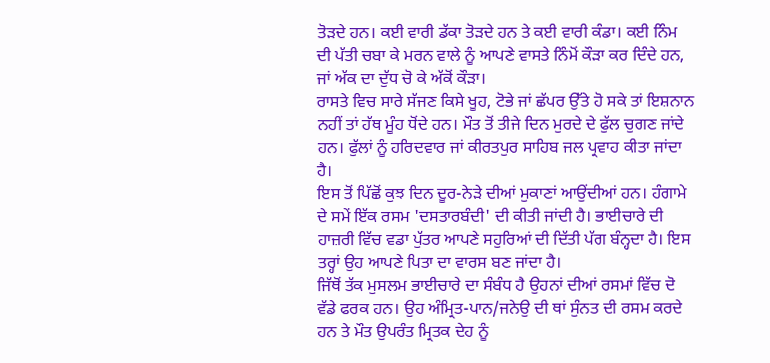ਤੋੜਦੇ ਹਨ। ਕਈ ਵਾਰੀ ਡੱਕਾ ਤੋੜਦੇ ਹਨ ਤੇ ਕਈ ਵਾਰੀ ਕੰਡਾ। ਕਈ ਨਿੰਮ ਦੀ ਪੱਤੀ ਚਬਾ ਕੇ ਮਰਨ ਵਾਲੇ ਨੂੰ ਆਪਣੇ ਵਾਸਤੇ ਨਿੰਮੋਂ ਕੌੜਾ ਕਰ ਦਿੰਦੇ ਹਨ, ਜਾਂ ਅੱਕ ਦਾ ਦੁੱਧ ਚੋ ਕੇ ਅੱਕੋਂ ਕੌੜਾ।
ਰਾਸਤੇ ਵਿਚ ਸਾਰੇ ਸੱਜਣ ਕਿਸੇ ਖੂਹ, ਟੋਭੇ ਜਾਂ ਛੱਪਰ ਉੱਤੇ ਹੋ ਸਕੇ ਤਾਂ ਇਸ਼ਨਾਨ ਨਹੀਂ ਤਾਂ ਹੱਥ ਮੂੰਹ ਧੋਂਦੇ ਹਨ। ਮੌਤ ਤੋਂ ਤੀਜੇ ਦਿਨ ਮੁਰਦੇ ਦੇ ਫੁੱਲ ਚੁਗਣ ਜਾਂਦੇ ਹਨ। ਫੁੱਲਾਂ ਨੂੰ ਹਰਿਦਵਾਰ ਜਾਂ ਕੀਰਤਪੁਰ ਸਾਹਿਬ ਜਲ ਪ੍ਰਵਾਹ ਕੀਤਾ ਜਾਂਦਾ ਹੈ।
ਇਸ ਤੋਂ ਪਿੱਛੋਂ ਕੁਝ ਦਿਨ ਦੂਰ-ਨੇੜੇ ਦੀਆਂ ਮੁਕਾਣਾਂ ਆਉਂਦੀਆਂ ਹਨ। ਹੰਗਾਮੇ ਦੇ ਸਮੇਂ ਇੱਕ ਰਸਮ 'ਦਸਤਾਰਬੰਦੀ' ਦੀ ਕੀਤੀ ਜਾਂਦੀ ਹੈ। ਭਾਈਚਾਰੇ ਦੀ ਹਾਜ਼ਰੀ ਵਿੱਚ ਵਡਾ ਪੁੱਤਰ ਆਪਣੇ ਸਹੁਰਿਆਂ ਦੀ ਦਿੱਤੀ ਪੱਗ ਬੰਨ੍ਹਦਾ ਹੈ। ਇਸ ਤਰ੍ਹਾਂ ਉਹ ਆਪਣੇ ਪਿਤਾ ਦਾ ਵਾਰਸ ਬਣ ਜਾਂਦਾ ਹੈ।
ਜਿੱਥੋਂ ਤੱਕ ਮੁਸਲਮ ਭਾਈਚਾਰੇ ਦਾ ਸੰਬੰਧ ਹੈ ਉਹਨਾਂ ਦੀਆਂ ਰਸਮਾਂ ਵਿੱਚ ਦੋ ਵੱਡੇ ਫਰਕ ਹਨ। ਉਹ ਅੰਮ੍ਰਿਤ-ਪਾਨ/ਜਨੇਉ ਦੀ ਥਾਂ ਸੁੰਨਤ ਦੀ ਰਸਮ ਕਰਦੇ ਹਨ ਤੇ ਮੌਤ ਉਪਰੰਤ ਮ੍ਰਿਤਕ ਦੇਹ ਨੂੰ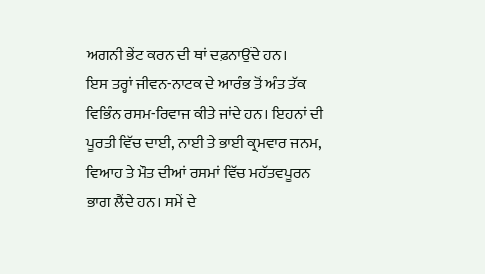ਅਗਨੀ ਭੇਂਟ ਕਰਨ ਦੀ ਥਾਂ ਦਫ਼ਨਾਉਂਦੇ ਹਨ।
ਇਸ ਤਰ੍ਹਾਂ ਜੀਵਨ-ਨਾਟਕ ਦੇ ਆਰੰਭ ਤੋਂ ਅੰਤ ਤੱਕ ਵਿਭਿੰਨ ਰਸਮ-ਰਿਵਾਜ ਕੀਤੇ ਜਾਂਦੇ ਹਨ। ਇਹਨਾਂ ਦੀ ਪੂਰਤੀ ਵਿੱਚ ਦਾਈ, ਨਾਈ ਤੇ ਭਾਈ ਕ੍ਰਮਵਾਰ ਜਨਮ, ਵਿਆਹ ਤੇ ਮੌਤ ਦੀਆਂ ਰਸਮਾਂ ਵਿੱਚ ਮਹੱਤਵਪੂਰਨ ਭਾਗ ਲੈਂਦੇ ਹਨ। ਸਮੇਂ ਦੇ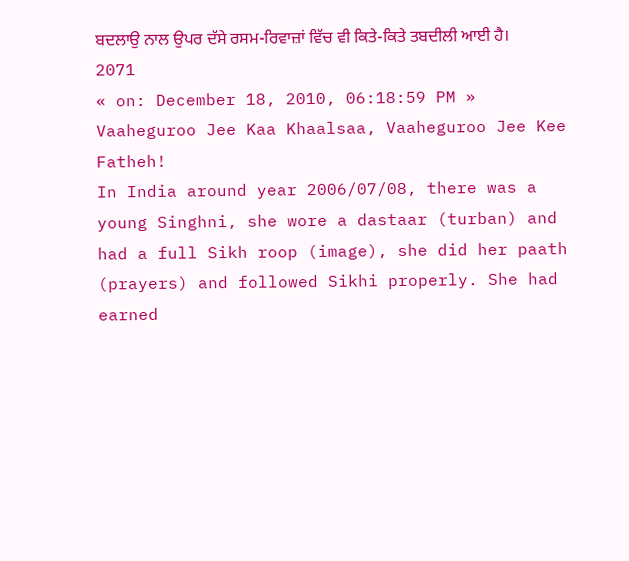ਬਦਲਾਉ ਨਾਲ ਉਪਰ ਦੱਸੇ ਰਸਮ-ਰਿਵਾਜ਼ਾਂ ਵਿੱਚ ਵੀ ਕਿਤੇ-ਕਿਤੇ ਤਬਦੀਲੀ ਆਈ ਹੈ।
2071
« on: December 18, 2010, 06:18:59 PM »
Vaaheguroo Jee Kaa Khaalsaa, Vaaheguroo Jee Kee Fatheh!
In India around year 2006/07/08, there was a young Singhni, she wore a dastaar (turban) and had a full Sikh roop (image), she did her paath (prayers) and followed Sikhi properly. She had earned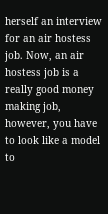herself an interview for an air hostess job. Now, an air hostess job is a really good money making job, however, you have to look like a model to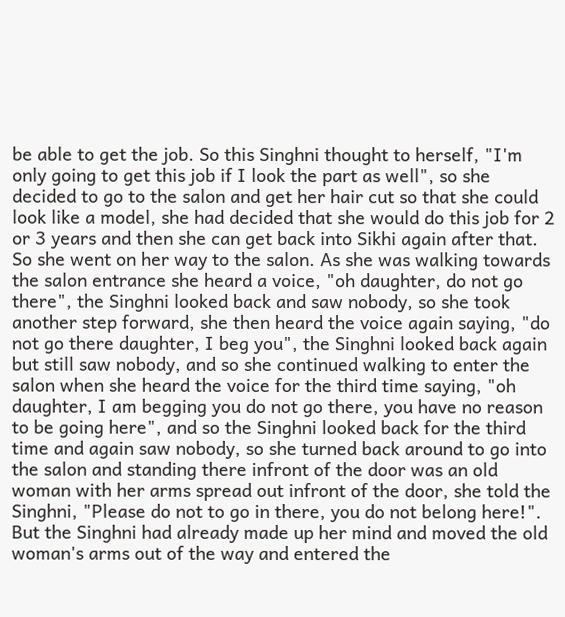be able to get the job. So this Singhni thought to herself, "I'm only going to get this job if I look the part as well", so she decided to go to the salon and get her hair cut so that she could look like a model, she had decided that she would do this job for 2 or 3 years and then she can get back into Sikhi again after that. So she went on her way to the salon. As she was walking towards the salon entrance she heard a voice, "oh daughter, do not go there", the Singhni looked back and saw nobody, so she took another step forward, she then heard the voice again saying, "do not go there daughter, I beg you", the Singhni looked back again but still saw nobody, and so she continued walking to enter the salon when she heard the voice for the third time saying, "oh daughter, I am begging you do not go there, you have no reason to be going here", and so the Singhni looked back for the third time and again saw nobody, so she turned back around to go into the salon and standing there infront of the door was an old woman with her arms spread out infront of the door, she told the Singhni, "Please do not to go in there, you do not belong here!". But the Singhni had already made up her mind and moved the old woman's arms out of the way and entered the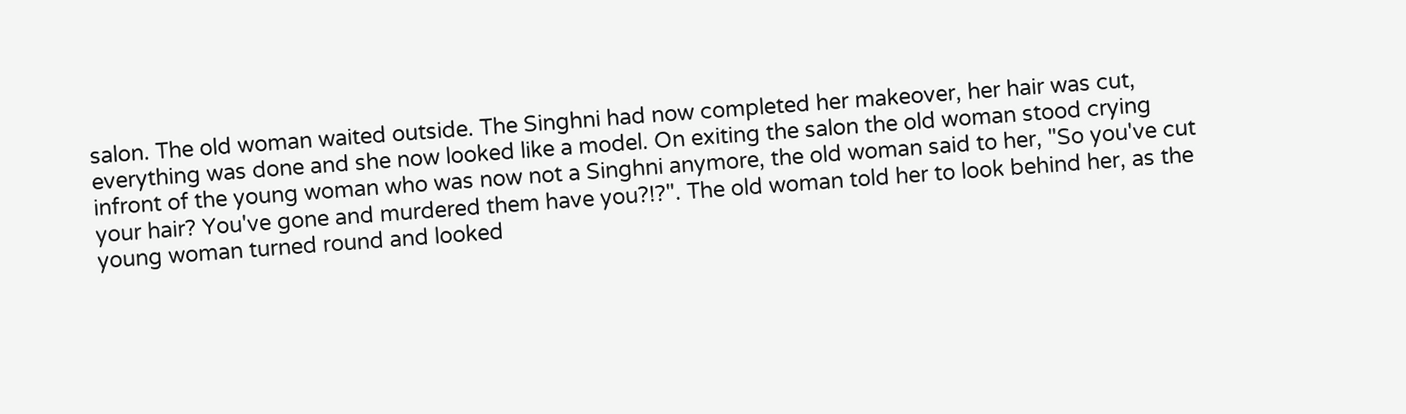salon. The old woman waited outside. The Singhni had now completed her makeover, her hair was cut, everything was done and she now looked like a model. On exiting the salon the old woman stood crying infront of the young woman who was now not a Singhni anymore, the old woman said to her, "So you've cut your hair? You've gone and murdered them have you?!?". The old woman told her to look behind her, as the young woman turned round and looked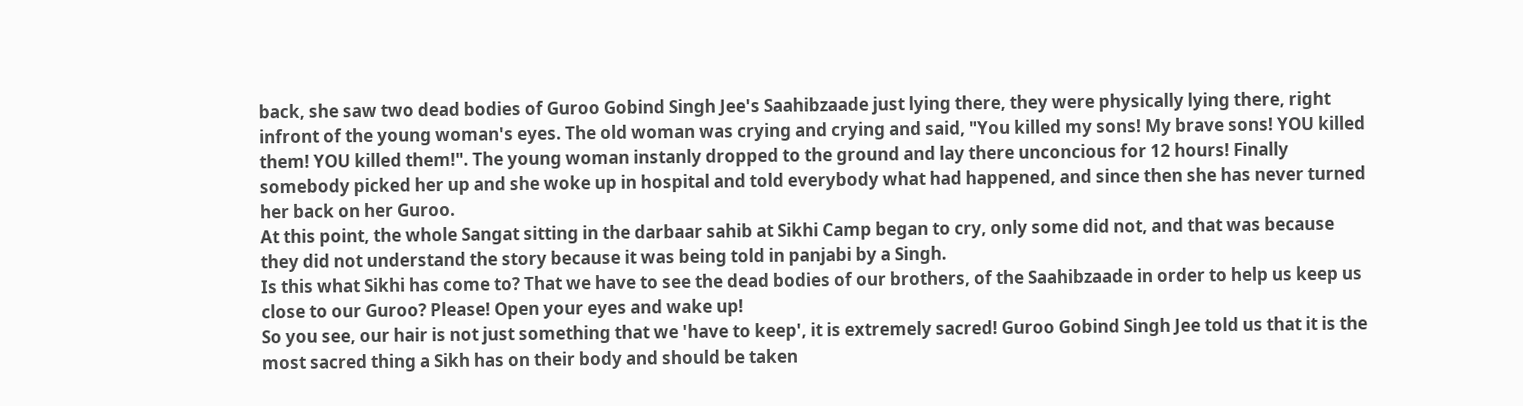back, she saw two dead bodies of Guroo Gobind Singh Jee's Saahibzaade just lying there, they were physically lying there, right infront of the young woman's eyes. The old woman was crying and crying and said, "You killed my sons! My brave sons! YOU killed them! YOU killed them!". The young woman instanly dropped to the ground and lay there unconcious for 12 hours! Finally somebody picked her up and she woke up in hospital and told everybody what had happened, and since then she has never turned her back on her Guroo.
At this point, the whole Sangat sitting in the darbaar sahib at Sikhi Camp began to cry, only some did not, and that was because they did not understand the story because it was being told in panjabi by a Singh.
Is this what Sikhi has come to? That we have to see the dead bodies of our brothers, of the Saahibzaade in order to help us keep us close to our Guroo? Please! Open your eyes and wake up!
So you see, our hair is not just something that we 'have to keep', it is extremely sacred! Guroo Gobind Singh Jee told us that it is the most sacred thing a Sikh has on their body and should be taken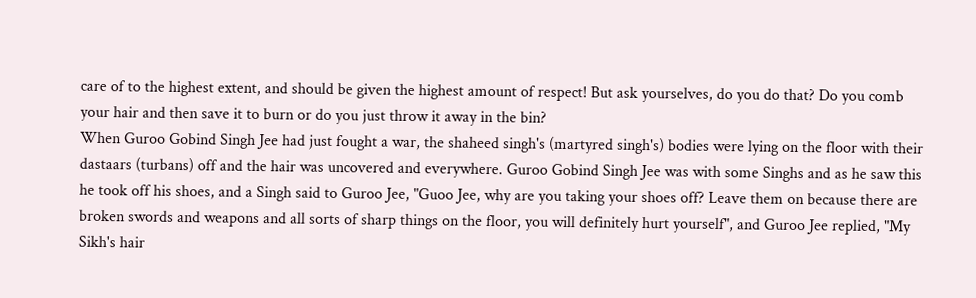care of to the highest extent, and should be given the highest amount of respect! But ask yourselves, do you do that? Do you comb your hair and then save it to burn or do you just throw it away in the bin?
When Guroo Gobind Singh Jee had just fought a war, the shaheed singh's (martyred singh's) bodies were lying on the floor with their dastaars (turbans) off and the hair was uncovered and everywhere. Guroo Gobind Singh Jee was with some Singhs and as he saw this he took off his shoes, and a Singh said to Guroo Jee, "Guoo Jee, why are you taking your shoes off? Leave them on because there are broken swords and weapons and all sorts of sharp things on the floor, you will definitely hurt yourself", and Guroo Jee replied, "My Sikh's hair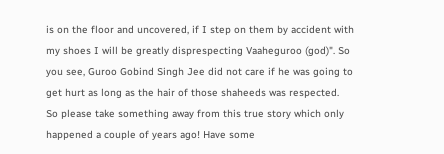is on the floor and uncovered, if I step on them by accident with my shoes I will be greatly disprespecting Vaaheguroo (god)". So you see, Guroo Gobind Singh Jee did not care if he was going to get hurt as long as the hair of those shaheeds was respected.
So please take something away from this true story which only happened a couple of years ago! Have some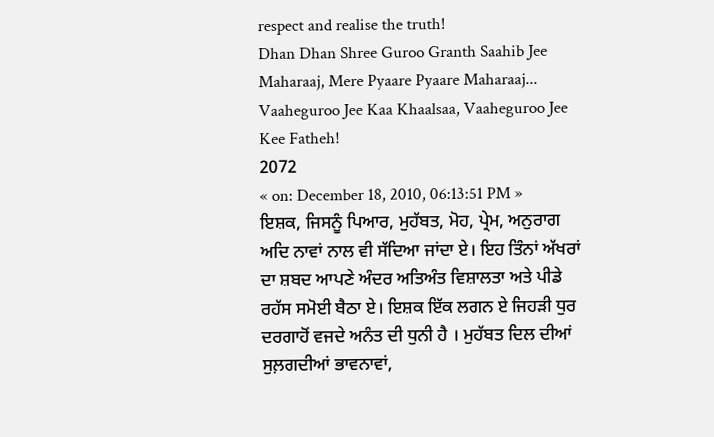respect and realise the truth!
Dhan Dhan Shree Guroo Granth Saahib Jee Maharaaj, Mere Pyaare Pyaare Maharaaj...
Vaaheguroo Jee Kaa Khaalsaa, Vaaheguroo Jee Kee Fatheh!
2072
« on: December 18, 2010, 06:13:51 PM »
ਇਸ਼ਕ, ਜਿਸਨੂੰ ਪਿਆਰ, ਮੁਹੱਬਤ, ਮੋਹ, ਪ੍ਰੇਮ, ਅਨੁਰਾਗ ਅਦਿ ਨਾਵਾਂ ਨਾਲ ਵੀ ਸੱਦਿਆ ਜਾਂਦਾ ਏ। ਇਹ ਤਿੰਨਾਂ ਅੱਖਰਾਂ ਦਾ ਸ਼ਬਦ ਆਪਣੇ ਅੰਦਰ ਅਤਿਅੰਤ ਵਿਸ਼ਾਲਤਾ ਅਤੇ ਪੀਡੇ ਰਹੱਸ ਸਮੋਈ ਬੈਠਾ ਏ। ਇਸ਼ਕ ਇੱਕ ਲਗਨ ਏ ਜਿਹੜੀ ਧੁਰ ਦਰਗਾਹੋਂ ਵਜਦੇ ਅਨੰਤ ਦੀ ਧੁਨੀ ਹੈ । ਮੁਹੱਬਤ ਦਿਲ ਦੀਆਂ ਸੁਲ਼ਗਦੀਆਂ ਭਾਵਨਾਵਾਂ,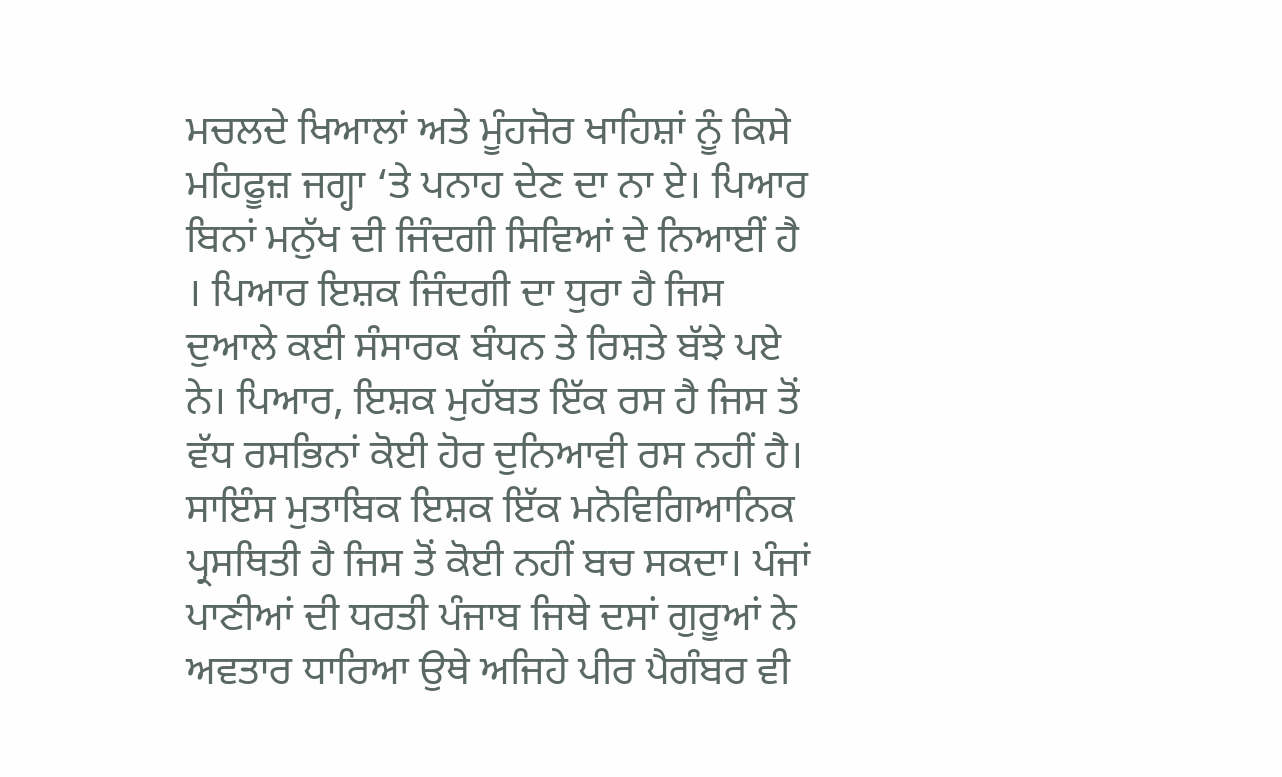ਮਚਲਦੇ ਖਿਆਲਾਂ ਅਤੇ ਮੂੰਹਜੋਰ ਖਾਹਿਸ਼ਾਂ ਨੂੰ ਕਿਸੇ ਮਹਿਫੂਜ਼ ਜਗ੍ਹਾ ‘ਤੇ ਪਨਾਹ ਦੇਣ ਦਾ ਨਾ ਏ। ਪਿਆਰ ਬਿਨਾਂ ਮਨੁੱਖ ਦੀ ਜਿੰਦਗੀ ਸਿਵਿਆਂ ਦੇ ਨਿਆਈਂ ਹੈ । ਪਿਆਰ ਇਸ਼ਕ ਜਿੰਦਗੀ ਦਾ ਧੁਰਾ ਹੈ ਜਿਸ ਦੁਆਲੇ ਕਈ ਸੰਸਾਰਕ ਬੰਧਨ ਤੇ ਰਿਸ਼ਤੇ ਬੱਝੇ ਪਏ ਨੇ। ਪਿਆਰ, ਇਸ਼ਕ ਮੁਹੱਬਤ ਇੱਕ ਰਸ ਹੈ ਜਿਸ ਤੋਂ ਵੱਧ ਰਸਭਿਨਾਂ ਕੋਈ ਹੋਰ ਦੁਨਿਆਵੀ ਰਸ ਨਹੀਂ ਹੈ। ਸਾਇੰਸ ਮੁਤਾਬਿਕ ਇਸ਼ਕ ਇੱਕ ਮਨੋਵਿਗਿਆਨਿਕ ਪ੍ਰਸਥਿਤੀ ਹੈ ਜਿਸ ਤੋਂ ਕੋਈ ਨਹੀਂ ਬਚ ਸਕਦਾ। ਪੰਜਾਂ ਪਾਣੀਆਂ ਦੀ ਧਰਤੀ ਪੰਜਾਬ ਜਿਥੇ ਦਸਾਂ ਗੁਰੂਆਂ ਨੇ ਅਵਤਾਰ ਧਾਰਿਆ ਉਥੇ ਅਜਿਹੇ ਪੀਰ ਪੈਗੰਬਰ ਵੀ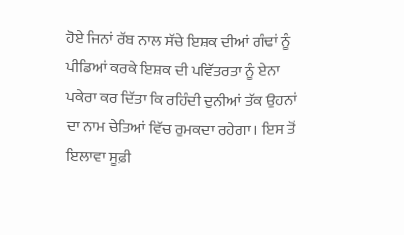ਹੋਏ ਜਿਨਾਂ ਰੱਬ ਨਾਲ ਸੱਚੇ ਇਸ਼ਕ ਦੀਆਂ ਗੰਢਾਂ ਨੂੰ ਪੀਡਿਆਂ ਕਰਕੇ ਇਸ਼ਕ ਦੀ ਪਵਿੱਤਰਤਾ ਨੂੰ ਏਨਾ ਪਕੇਰਾ ਕਰ ਦਿੱਤਾ ਕਿ ਰਹਿੰਦੀ ਦੁਨੀਆਂ ਤੱਕ ਉਹਨਾਂ ਦਾ ਨਾਮ ਚੇਤਿਆਂ ਵਿੱਚ ਰੁਮਕਦਾ ਰਹੇਗਾ। ਇਸ ਤੋਂ ਇਲਾਵਾ ਸੂਫ਼ੀ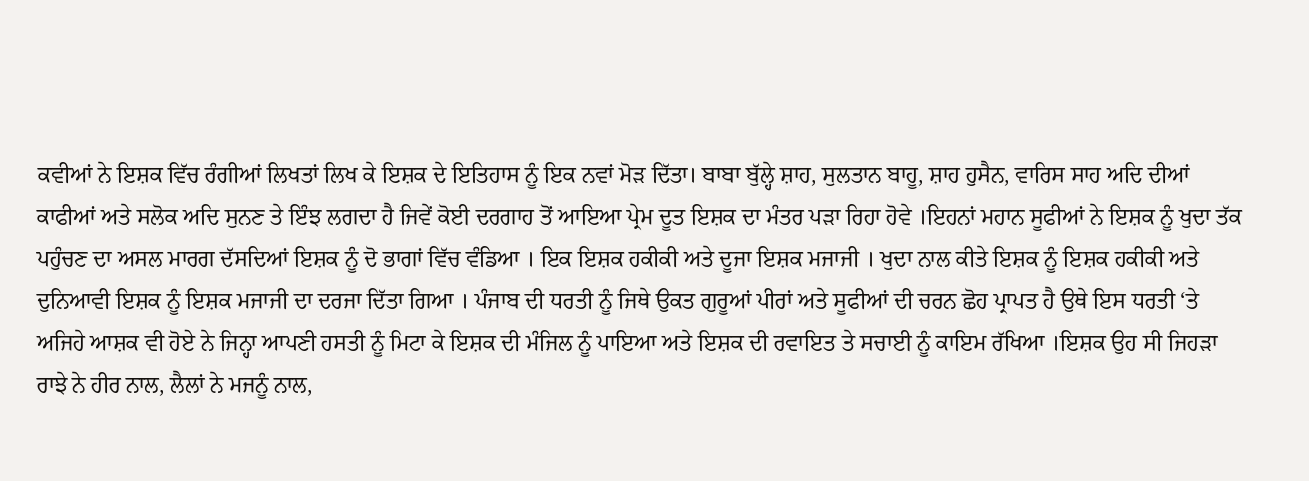ਕਵੀਆਂ ਨੇ ਇਸ਼ਕ ਵਿੱਚ ਰੰਗੀਆਂ ਲਿਖਤਾਂ ਲਿਖ ਕੇ ਇਸ਼ਕ ਦੇ ਇਤਿਹਾਸ ਨੂੰ ਇਕ ਨਵਾਂ ਮੋੜ ਦਿੱਤਾ। ਬਾਬਾ ਬੁੱਲ੍ਹੇ ਸ਼ਾਹ, ਸੁਲਤਾਨ ਬਾਹੂ, ਸ਼ਾਹ ਹੁਸੈਨ, ਵਾਰਿਸ ਸਾਹ ਅਦਿ ਦੀਆਂ ਕਾਫੀਆਂ ਅਤੇ ਸਲੋਕ ਅਦਿ ਸੁਨਣ ਤੇ ਇੰਝ ਲਗਦਾ ਹੈ ਜਿਵੇਂ ਕੋਈ ਦਰਗਾਹ ਤੋਂ ਆਇਆ ਪ੍ਰੇਮ ਦੂਤ ਇਸ਼ਕ ਦਾ ਮੰਤਰ ਪੜਾ ਰਿਹਾ ਹੋਵੇ ।ਇਹਨਾਂ ਮਹਾਨ ਸੂਫੀਆਂ ਨੇ ਇਸ਼ਕ ਨੂੰ ਖੁਦਾ ਤੱਕ ਪਹੁੰਚਣ ਦਾ ਅਸਲ ਮਾਰਗ ਦੱਸਦਿਆਂ ਇਸ਼ਕ ਨੂੰ ਦੋ ਭਾਗਾਂ ਵਿੱਚ ਵੰਡਿਆ । ਇਕ ਇਸ਼ਕ ਹਕੀਕੀ ਅਤੇ ਦੂਜਾ ਇਸ਼ਕ ਮਜਾਜੀ । ਖੁਦਾ ਨਾਲ ਕੀਤੇ ਇਸ਼ਕ ਨੂੰ ਇਸ਼ਕ ਹਕੀਕੀ ਅਤੇ ਦੁਨਿਆਵੀ ਇਸ਼ਕ ਨੂੰ ਇਸ਼ਕ ਮਜਾਜੀ ਦਾ ਦਰਜਾ ਦਿੱਤਾ ਗਿਆ । ਪੰਜਾਬ ਦੀ ਧਰਤੀ ਨੂੰ ਜਿਥੇ ਉਕਤ ਗੁਰੂਆਂ ਪੀਰਾਂ ਅਤੇ ਸੂਫੀਆਂ ਦੀ ਚਰਨ ਛੋਹ ਪ੍ਰਾਪਤ ਹੈ ਉਥੇ ਇਸ ਧਰਤੀ ‘ਤੇ ਅਜਿਹੇ ਆਸ਼ਕ ਵੀ ਹੋਏ ਨੇ ਜਿਨ੍ਹਾ ਆਪਣੀ ਹਸਤੀ ਨੂੰ ਮਿਟਾ ਕੇ ਇਸ਼ਕ ਦੀ ਮੰਜਿਲ ਨੂੰ ਪਾਇਆ ਅਤੇ ਇਸ਼ਕ ਦੀ ਰਵਾਇਤ ਤੇ ਸਚਾਈ ਨੂੰ ਕਾਇਮ ਰੱਖਿਆ ।ਇਸ਼ਕ ਉਹ ਸੀ ਜਿਹੜਾ ਰਾਝੇ ਨੇ ਹੀਰ ਨਾਲ, ਲੈਲਾਂ ਨੇ ਮਜਨੂੰ ਨਾਲ,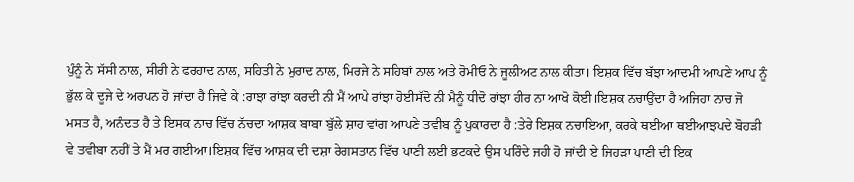ਪੁੰਨੂੰ ਨੇ ਸੱਸੀ ਨਾਲ, ਸੀਰੀ ਨੇ ਫਰਹਾਦ ਨਾਲ, ਸਹਿਤੀ ਨੇ ਮੁਰਾਦ ਨਾਲ, ਮਿਰਜੇ ਨੇ ਸਹਿਬਾਂ ਨਾਲ ਅਤੇ ਰੋਮੀਓ ਨੇ ਜੂਲੀਅਟ ਨਾਲ ਕੀਤਾ। ਇਸ਼ਕ ਵਿੱਚ ਬੱਝਾ ਆਦਮੀ ਆਪਣੇ ਆਪ ਨੂੰ ਭੁੱਲ ਕੇ ਦੂਜੇ ਦੇ ਅਰਪਨ ਹੋ ਜਾਂਦਾ ਹੈ ਜਿਵੇ ਕੇ :ਰਾਝਾ ਰਾਂਝਾ ਕਰਦੀ ਨੀ ਮੈਂ ਆਪੇ ਰਾਂਝਾ ਹੋਈਸੱਦੋ ਨੀ ਮੈਨੂੰ ਧੀਦੋ ਰਾਂਝਾ ਹੀਰ ਨਾ ਆਖੋ ਕੋਈ।ਇਸ਼ਕ ਨਚਾਉਂਦਾ ਹੈ ਅਜਿਹਾ ਨਾਚ ਜੋ ਮਸਤ ਹੈ, ਅਨੰਦਤ ਹੈ ਤੇ ਇਸਕ ਨਾਚ ਵਿੱਚ ਨੱਚਦਾ ਆਸ਼ਕ ਬਾਬਾ ਬੁੱਲੇ ਸ਼ਾਹ ਵਾਂਗ ਆਪਣੇ ਤਵੀਬ ਨੂੰ ਪੁਕਾਰਦਾ ਹੈ :ਤੇਰੇ ਇਸ਼ਕ ਨਚਾਇਆ, ਕਰਕੇ ਥਈਆ ਥਈਆਝਪਦੇ ਬੋਹੜੀ ਵੇ ਤਵੀਬਾ ਨਹੀਂ ਤੇ ਮੈਂ ਮਰ ਗਈਆ।ਇਸ਼ਕ ਵਿੱਚ ਆਸ਼ਕ ਦੀ ਦਸ਼ਾ ਰੇਗਸਤਾਨ ਵਿੱਚ ਪਾਣੀ ਲਈ ਭਟਕਦੇ ਉਸ ਪਰਿੰਦੇ ਜਹੀ ਹੋ ਜਾਂਦੀ ਏ ਜਿਹੜਾ ਪਾਣੀ ਦੀ ਇਕ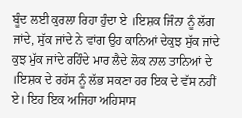ਬੂੰਦ ਲਈ ਕੁਰਲਾ ਰਿਹਾ ਹੁੰਦਾ ਏ ।ਇਸ਼ਕ ਜਿੰਨਾ ਨੂੰ ਲੱਗ ਜਾਂਦੇ, ਸੁੱਕ ਜਾਂਦੇ ਨੇ ਵਾਂਗ ਉਹ ਕਾਨਿਆਂ ਦੇਕੁਝ ਸੁੱਕ ਜਾਂਦੇ ਕੁਝ ਮੁੱਕ ਜਾਂਦੇ ਰਹਿੰਦੇ ਮਾਰ ਲੈਦੇ ਲੋਕ ਨਾਲ ਤਾਨਿਆਂ ਦੇ ।ਇਸ਼ਕ ਦੇ ਰਹੱਸ ਨੂੰ ਲੱਭ ਸਕਣਾ ਹਰ ਇਕ ਦੇ ਵੱਸ ਨਹੀਂ ਏ। ਇਹ ਇਕ ਅਜਿਹਾ ਅਹਿਸਾਸ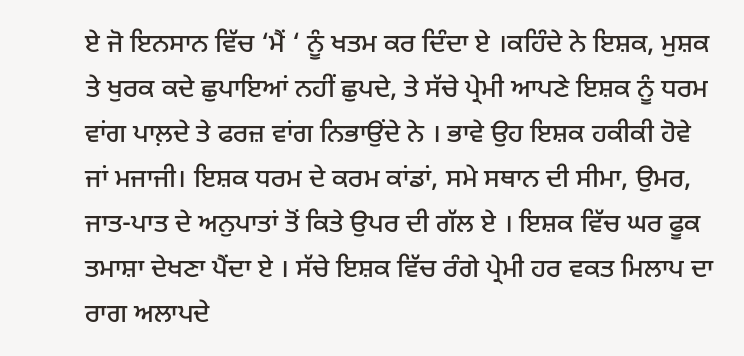ਏ ਜੋ ਇਨਸਾਨ ਵਿੱਚ ‘ਮੈਂ ‘ ਨੂੰ ਖਤਮ ਕਰ ਦਿੰਦਾ ਏ ।ਕਹਿੰਦੇ ਨੇ ਇਸ਼ਕ, ਮੁਸ਼ਕ ਤੇ ਖੁਰਕ ਕਦੇ ਛੁਪਾਇਆਂ ਨਹੀਂ ਛੁਪਦੇ, ਤੇ ਸੱਚੇ ਪ੍ਰੇਮੀ ਆਪਣੇ ਇਸ਼ਕ ਨੂੰ ਧਰਮ ਵਾਂਗ ਪਾਲ਼ਦੇ ਤੇ ਫਰਜ਼ ਵਾਂਗ ਨਿਭਾਉਂਦੇ ਨੇ । ਭਾਵੇ ਉਹ ਇਸ਼ਕ ਹਕੀਕੀ ਹੋਵੇ ਜਾਂ ਮਜਾਜੀ। ਇਸ਼ਕ ਧਰਮ ਦੇ ਕਰਮ ਕਾਂਡਾਂ, ਸਮੇ ਸਥਾਨ ਦੀ ਸੀਮਾ, ਉਮਰ, ਜਾਤ-ਪਾਤ ਦੇ ਅਨੁਪਾਤਾਂ ਤੋਂ ਕਿਤੇ ਉਪਰ ਦੀ ਗੱਲ ਏ । ਇਸ਼ਕ ਵਿੱਚ ਘਰ ਫੂਕ ਤਮਾਸ਼ਾ ਦੇਖਣਾ ਪੈਂਦਾ ਏ । ਸੱਚੇ ਇਸ਼ਕ ਵਿੱਚ ਰੰਗੇ ਪ੍ਰੇਮੀ ਹਰ ਵਕਤ ਮਿਲਾਪ ਦਾ ਰਾਗ ਅਲਾਪਦੇ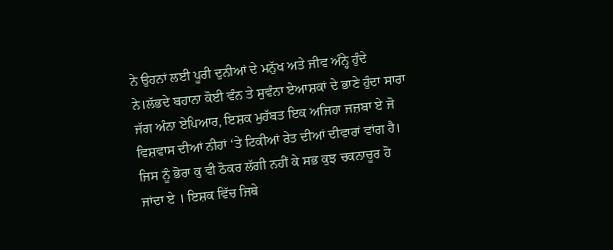ਨੇ ਉਹਨਾਂ ਲਈ ਪੂਰੀ ਦੁਨੀਆਂ ਦੇ ਮਨੁੱਖ ਅਤੇ ਜੀਵ ਅੰਨ੍ਹੇ ਹੁੰਦੇ ਨੇ।ਲੱਭਦੇ ਬਹਾਨਾ ਕੋਈ ਵੰਨ ਤੇ ਸੁਵੰਨਾ ਏਆਸ਼ਕਾਂ ਦੇ ਭਾਣੇ ਹੁੰਦਾ ਸਾਰਾ ਜੱਗ ਅੰਨਾ ਏਪਿਆਰ, ਇਸ਼ਕ ਮੁਹੱਬਤ ਇਕ ਅਜਿਹਾ ਜਜ਼ਬਾ ਏ ਜੋ ਵਿਸ਼ਵਾਸ ਦੀਆਂ ਨੀਹਾਂ ‘ਤੇ ਟਿਕੀਆਂ ਰੇਤ ਦੀਆਂ ਦੀਵਾਰਾਂ ਵਾਂਗ ਹੈ। ਜਿਸ ਨੂੰ ਭੋਰਾ ਕੁ ਵੀ ਠੋਕਰ ਲੱਗੀ ਨਹੀਂ ਕੇ ਸਭ ਕੁਝ ਚਕਨਾਚੂਰ ਹੋ ਜਾਂਦਾ ਏ । ਇਸ਼ਕ ਵਿੱਚ ਜਿਥੇ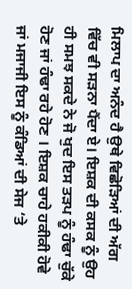ਮਿਲਾਪ ਦਾ ਅਨੰਦ ਹੈ ਉਥੇ ਵਿਛੋੜਿਆਂ ਦੀ ਅੱਗ ਵਿੱਚ ਵੀ ਸੜਨਾ ਪੈਂਦਾ ਏ। ਇਸ਼ਕ ਦੀ ਕਸਕ ਨੂੰ ਉਹ ਹੀ ਸਮਝ ਸਕਦੇ ਨੇ ਜੋ ਖੁਦ ਇਸ ਤੜਪ ਨੂੰ ਹੰਢਾ ਚੁੱਕੇ ਹੋਣ ਜਾਂ ਹੰਢਾ ਰਹੇ ਹੋਣ । ਇਸ਼ਕ ਚਾਹੇ ਹਕੀਕੀ ਹੋਵੇ ਜਾਂ ਮਜਾਜੀ ਇਸ ਨੂੰ ਕੰਡਿਆਂ ਦੀ ਸੇਜ ‘ਤੇ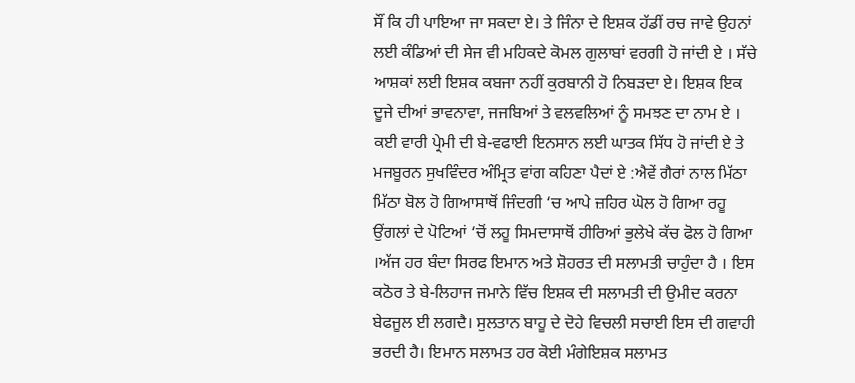ਸੌਂ ਕਿ ਹੀ ਪਾਇਆ ਜਾ ਸਕਦਾ ਏ। ਤੇ ਜਿੰਨਾ ਦੇ ਇਸ਼ਕ ਹੱਡੀਂ ਰਚ ਜਾਵੇ ਉਹਨਾਂ ਲਈ ਕੰਡਿਆਂ ਦੀ ਸੇਜ ਵੀ ਮਹਿਕਦੇ ਕੋਮਲ ਗੁਲਾਬਾਂ ਵਰਗੀ ਹੋ ਜਾਂਦੀ ਏ । ਸੱਚੇ ਆਸ਼ਕਾਂ ਲਈ ਇਸ਼ਕ ਕਬਜਾ ਨਹੀਂ ਕੁਰਬਾਨੀ ਹੋ ਨਿਬੜਦਾ ਏ। ਇਸ਼ਕ ਇਕ ਦੂਜੇ ਦੀਆਂ ਭਾਵਨਾਵਾ, ਜਜਬਿਆਂ ਤੇ ਵਲਵਲਿਆਂ ਨੂੰ ਸਮਝਣ ਦਾ ਨਾਮ ਏ । ਕਈ ਵਾਰੀ ਪ੍ਰੇਮੀ ਦੀ ਬੇ-ਵਫਾਈ ਇਨਸਾਨ ਲਈ ਘਾਤਕ ਸਿੱਧ ਹੋ ਜਾਂਦੀ ਏ ਤੇ ਮਜਬੂਰਨ ਸੁਖਵਿੰਦਰ ਅੰਮ੍ਰਿਤ ਵਾਂਗ ਕਹਿਣਾ ਪੈਦਾਂ ਏ :ਐਵੇਂ ਗੈਰਾਂ ਨਾਲ ਮਿੱਠਾ ਮਿੱਠਾ ਬੋਲ ਹੋ ਗਿਆਸਾਥੋਂ ਜਿੰਦਗੀ ‘ਚ ਆਪੇ ਜ਼ਹਿਰ ਘੋਲ ਹੋ ਗਿਆ ਰਹੂ ਉਂਗਲਾਂ ਦੇ ਪੋਟਿਆਂ ‘ਚੋਂ ਲਹੂ ਸਿਮਦਾਸਾਥੋਂ ਹੀਰਿਆਂ ਭੁਲੇਖੇ ਕੱਚ ਫੋਲ ਹੋ ਗਿਆ ।ਅੱਜ ਹਰ ਬੰਦਾ ਸਿਰਫ ਇਮਾਨ ਅਤੇ ਸ਼ੋਹਰਤ ਦੀ ਸਲਾਮਤੀ ਚਾਹੁੰਦਾ ਹੈ । ਇਸ ਕਠੋਰ ਤੇ ਬੇ-ਲਿਹਾਜ ਜਮਾਨੇ ਵਿੱਚ ਇਸ਼ਕ ਦੀ ਸਲਾਮਤੀ ਦੀ ਉਮੀਦ ਕਰਨਾ ਬੇਫਜੂਲ ਈ ਲਗਦੈ। ਸੁਲਤਾਨ ਬਾਹੂ ਦੇ ਦੋਹੇ ਵਿਚਲੀ ਸਚਾਈ ਇਸ ਦੀ ਗਵਾਹੀ ਭਰਦੀ ਹੈ। ਇਮਾਨ ਸਲਾਮਤ ਹਰ ਕੋਈ ਮੰਗੇਇਸ਼ਕ ਸਲਾਮਤ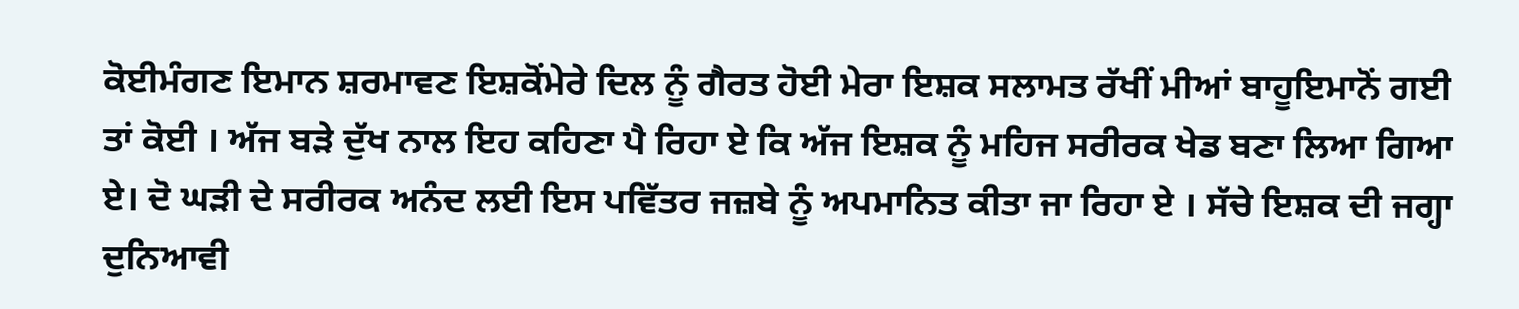ਕੋਈਮੰਗਣ ਇਮਾਨ ਸ਼ਰਮਾਵਣ ਇਸ਼ਕੋਂਮੇਰੇ ਦਿਲ ਨੂੰ ਗੈਰਤ ਹੋਈ ਮੇਰਾ ਇਸ਼ਕ ਸਲਾਮਤ ਰੱਖੀਂ ਮੀਆਂ ਬਾਹੂਇਮਾਨੋਂ ਗਈ ਤਾਂ ਕੋਈ । ਅੱਜ ਬੜੇ ਦੁੱਖ ਨਾਲ ਇਹ ਕਹਿਣਾ ਪੈ ਰਿਹਾ ਏ ਕਿ ਅੱਜ ਇਸ਼ਕ ਨੂੰ ਮਹਿਜ ਸਰੀਰਕ ਖੇਡ ਬਣਾ ਲਿਆ ਗਿਆ ਏ। ਦੋ ਘੜੀ ਦੇ ਸਰੀਰਕ ਅਨੰਦ ਲਈ ਇਸ ਪਵਿੱਤਰ ਜਜ਼ਬੇ ਨੂੰ ਅਪਮਾਨਿਤ ਕੀਤਾ ਜਾ ਰਿਹਾ ਏ । ਸੱਚੇ ਇਸ਼ਕ ਦੀ ਜਗ੍ਹਾ ਦੁਨਿਆਵੀ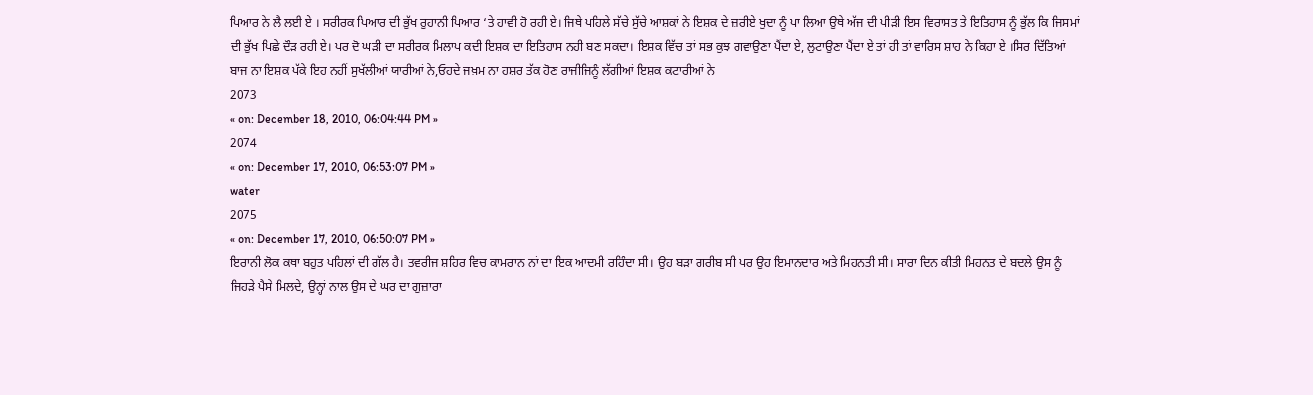ਪਿਆਰ ਨੇ ਲੈ ਲਈ ਏ । ਸਰੀਰਕ ਪਿਆਰ ਦੀ ਭੁੱਖ ਰੁਹਾਨੀ ਪਿਆਰ ‘ਤੇ ਹਾਵੀ ਹੋ ਰਹੀ ਏ। ਜਿਥੇ ਪਹਿਲੇ ਸੱਚੇ ਸੁੱਚੇ ਆਸ਼ਕਾਂ ਨੇ ਇਸ਼ਕ ਦੇ ਜ਼ਰੀਏ ਖੁਦਾ ਨੂੰ ਪਾ ਲਿਆ ਉਥੇ ਅੱਜ ਦੀ ਪੀੜੀ ਇਸ ਵਿਰਾਸਤ ਤੇ ਇਤਿਹਾਸ ਨੂੰ ਭੁੱਲ ਕਿ ਜਿਸਮਾਂ ਦੀ ਭੁੱਖ ਪਿਛੇ ਦੌੜ ਰਹੀ ਏ। ਪਰ ਦੋ ਘੜੀ ਦਾ ਸਰੀਰਕ ਮਿਲਾਪ ਕਦੀ ਇਸ਼ਕ ਦਾ ਇਤਿਹਾਸ ਨਹੀ ਬਣ ਸਕਦਾ। ਇਸ਼ਕ ਵਿੱਚ ਤਾਂ ਸਭ ਕੁਝ ਗਵਾਉਣਾ ਪੈਂਦਾ ਏ, ਲੁਟਾਉਣਾ ਪੈਂਦਾ ਏ ਤਾਂ ਹੀ ਤਾਂ ਵਾਰਿਸ ਸ਼ਾਹ ਨੇ ਕਿਹਾ ਏ ।ਸਿਰ ਦਿੱਤਿਆਂ ਬਾਜ ਨਾ ਇਸ਼ਕ ਪੱਕੇ ਇਹ ਨਹੀਂ ਸੁਖੱਲੀਆਂ ਯਾਰੀਆਂ ਨੇ,ਓਹਦੇ ਜਖ਼ਮ ਨਾ ਹਸ਼ਰ ਤੱਕ ਹੋਣ ਰਾਜੀਜਿਨੂੰ ਲੱਗੀਆਂ ਇਸ਼ਕ ਕਟਾਰੀਆਂ ਨੇ
2073
« on: December 18, 2010, 06:04:44 PM »
2074
« on: December 17, 2010, 06:53:07 PM »
water
2075
« on: December 17, 2010, 06:50:07 PM »
ਇਰਾਨੀ ਲੋਕ ਕਥਾ ਬਹੁਤ ਪਹਿਲਾਂ ਦੀ ਗੱਲ ਹੈ। ਤਵਰੀਜ ਸ਼ਹਿਰ ਵਿਚ ਕਾਮਰਾਨ ਨਾਂ ਦਾ ਇਕ ਆਦਮੀ ਰਹਿੰਦਾ ਸੀ। ਉਹ ਬੜਾ ਗਰੀਬ ਸੀ ਪਰ ਉਹ ਇਮਾਨਦਾਰ ਅਤੇ ਮਿਹਨਤੀ ਸੀ। ਸਾਰਾ ਦਿਨ ਕੀਤੀ ਮਿਹਨਤ ਦੇ ਬਦਲੇ ਉਸ ਨੂੰ ਜਿਹੜੇ ਪੈਸੇ ਮਿਲਦੇ, ਉਨ੍ਹਾਂ ਨਾਲ ਉਸ ਦੇ ਘਰ ਦਾ ਗੁਜ਼ਾਰਾ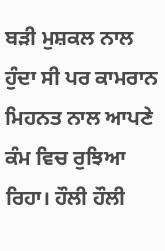ਬੜੀ ਮੁਸ਼ਕਲ ਨਾਲ ਹੁੰਦਾ ਸੀ ਪਰ ਕਾਮਰਾਨ ਮਿਹਨਤ ਨਾਲ ਆਪਣੇ ਕੰਮ ਵਿਚ ਰੁਝਿਆ ਰਿਹਾ। ਹੌਲੀ ਹੌਲੀ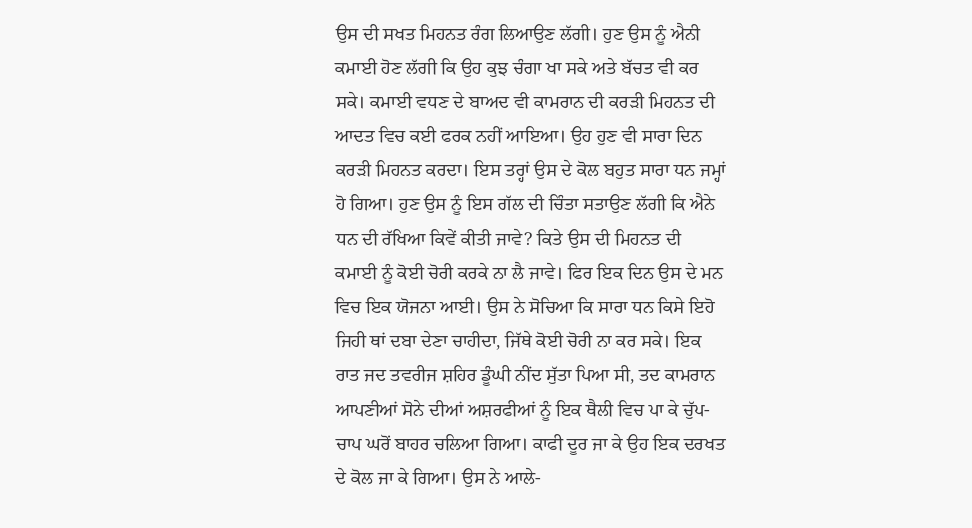ਉਸ ਦੀ ਸਖਤ ਮਿਹਨਤ ਰੰਗ ਲਿਆਉਣ ਲੱਗੀ। ਹੁਣ ਉਸ ਨੂੰ ਐਨੀ ਕਮਾਈ ਹੋਣ ਲੱਗੀ ਕਿ ਉਹ ਕੁਝ ਚੰਗਾ ਖਾ ਸਕੇ ਅਤੇ ਬੱਚਤ ਵੀ ਕਰ ਸਕੇ। ਕਮਾਈ ਵਧਣ ਦੇ ਬਾਅਦ ਵੀ ਕਾਮਰਾਨ ਦੀ ਕਰੜੀ ਮਿਹਨਤ ਦੀ ਆਦਤ ਵਿਚ ਕਈ ਫਰਕ ਨਹੀਂ ਆਇਆ। ਉਹ ਹੁਣ ਵੀ ਸਾਰਾ ਦਿਨ ਕਰੜੀ ਮਿਹਨਤ ਕਰਦਾ। ਇਸ ਤਰ੍ਹਾਂ ਉਸ ਦੇ ਕੋਲ ਬਹੁਤ ਸਾਰਾ ਧਨ ਜਮ੍ਹਾਂ ਹੋ ਗਿਆ। ਹੁਣ ਉਸ ਨੂੰ ਇਸ ਗੱਲ ਦੀ ਚਿੰਤਾ ਸਤਾਉਣ ਲੱਗੀ ਕਿ ਐਨੇ ਧਨ ਦੀ ਰੱਖਿਆ ਕਿਵੇਂ ਕੀਤੀ ਜਾਵੇ? ਕਿਤੇ ਉਸ ਦੀ ਮਿਹਨਤ ਦੀ ਕਮਾਈ ਨੂੰ ਕੋਈ ਚੋਰੀ ਕਰਕੇ ਨਾ ਲੈ ਜਾਵੇ। ਫਿਰ ਇਕ ਦਿਨ ਉਸ ਦੇ ਮਨ ਵਿਚ ਇਕ ਯੋਜਨਾ ਆਈ। ਉਸ ਨੇ ਸੋਚਿਆ ਕਿ ਸਾਰਾ ਧਨ ਕਿਸੇ ਇਹੋ ਜਿਹੀ ਥਾਂ ਦਬਾ ਦੇਣਾ ਚਾਹੀਦਾ, ਜਿੱਥੇ ਕੋਈ ਚੋਰੀ ਨਾ ਕਰ ਸਕੇ। ਇਕ ਰਾਤ ਜਦ ਤਵਰੀਜ ਸ਼ਹਿਰ ਡੂੰਘੀ ਨੀਂਦ ਸੁੱਤਾ ਪਿਆ ਸੀ, ਤਦ ਕਾਮਰਾਨ ਆਪਣੀਆਂ ਸੋਨੇ ਦੀਆਂ ਅਸ਼ਰਫੀਆਂ ਨੂੰ ਇਕ ਥੈਲੀ ਵਿਚ ਪਾ ਕੇ ਚੁੱਪ-ਚਾਪ ਘਰੋਂ ਬਾਹਰ ਚਲਿਆ ਗਿਆ। ਕਾਫੀ ਦੂਰ ਜਾ ਕੇ ਉਹ ਇਕ ਦਰਖਤ ਦੇ ਕੋਲ ਜਾ ਕੇ ਗਿਆ। ਉਸ ਨੇ ਆਲੇ-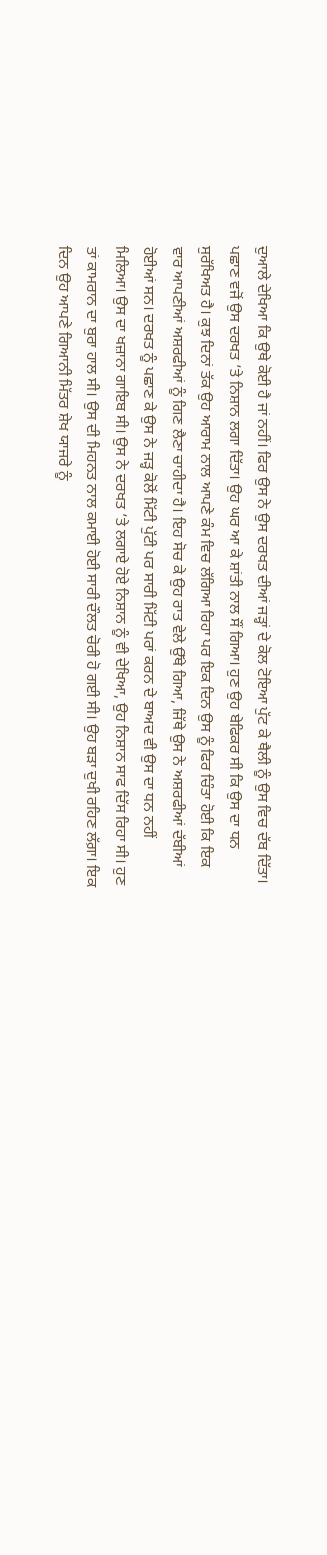ਦੁਆਲੇ ਦੇਖਿਆ ਕਿ ਉਥੇ ਕੋਈ ਹੈ ਜਾਂ ਨਹੀਂ। ਫਿਰ ਉਸ ਨੇ ਉਸ ਦਰਖਤ ਦੀਆਂ ਜੜ੍ਹਾਂ ਦੇ ਕੋਲ ਟੋਇਆ ਪੁੱਟ ਕੇ ਥੈਲੀ ਨੂੰ ਉਸ ਵਿਚ ਦੱਬ ਦਿੱਤਾ। ਪਛਾਣ ਵਜੋਂ ਉਸ ਦਰਖਤ ’ਤੇ ਨਿਸ਼ਾਨ ਲਗਾ ਦਿੱਤਾ। ਉਹ ਘਰ ਆ ਕੇ ਸ਼ਾਂਤੀ ਨਾਲ ਸੌਂ ਗਿਆ। ਹੁਣ ਉਹ ਬੇਫਿਕਰ ਸੀ ਕਿ ਉਸ ਦਾ ਧਨ ਸੁਰੱਖਿਅਤ ਹੈ। ਕੁਝ ਦਿਨਾਂ ਤੱਕ ਉਹ ਆਰਾਮ ਨਾਲ ਆਪਣੇ ਕੰਮ ਵਿਚ ਲੱਗਿਆ ਰਿਹਾ ਪਰ ਇਕ ਦਿਨ ਉਸ ਨੂੰ ਫਿਰ ਚਿੰਤਾ ਹੋਈ ਕਿ ਇਕ ਵਾਰ ਆਪਣੀਆਂ ਅਸ਼ਰਫੀਆਂ ਨੂੰ ਗਿਣ ਲੈਣਾ ਚਾਹੀਦਾ ਹੈ। ਇਹ ਸੋਚ ਕੇ ਉਹ ਰਾਤ ਵੇਲੇ ਉੱਥੇ ਗਿਆ, ਜਿੱਥੇ ਉਸ ਨੇ ਅਸ਼ਰਫੀਆਂ ਦੱਬੀਆਂ ਹੋਈਆਂ ਸਨ। ਦਰਖਤ ਨੂੰ ਪਛਾਣ ਕੇ ਉਸ ਨੇ ਜੜ੍ਹ ਕੋਲੋਂ ਮਿੱਟੀ ਪੁੱਟੀ ਪਰ ਸਾਰੀ ਮਿੱਟੀ ਪਰਾਂ ਕਰਨ ਦੇ ਬਾਅਦ ਵੀ ਉਸ ਦਾ ਧਨ ਨਹੀਂ ਮਿਲਿਆ। ਉਸ ਦਾ ਖਜ਼ਾਨਾ ਗਾਇਬ ਸੀ। ਉਸ ਨੇ ਦਰਖਤ ’ਤੇ ਲਗਾਏ ਹੋਏ ਨਿਸ਼ਾਨ ਨੂੰ ਵੀ ਦੇਖਿਆ, ਉਹ ਨਿਸ਼ਾਨ ਸਾਫ ਦਿੱਸ ਰਿਹਾ ਸੀ। ਹੁਣ ਤਾਂ ਕਾਮਰਾਨ ਦਾ ਬੁਰਾ ਹਾਲ ਸੀ। ਉਸ ਦੀ ਮਿਹਨਤ ਨਾਲ ਕਮਾਈ ਹੋਈ ਸਾਰੀ ਦੌਲਤ ਚੋਰੀ ਹੋ ਗਈ ਸੀ। ਉਹ ਬੜਾ ਦੁਖੀ ਰਹਿਣ ਲੱਗ਼ਾ। ਇਕ ਦਿਨ ਉਹ ਆਪਣੇ ਗਿਆਨੀ ਮਿੱਤਰ ਸ਼ੇਖ ਯਾਜਰੇ ਨੂੰ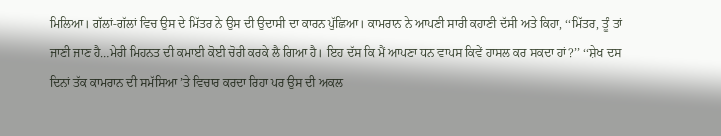ਮਿਲਿਆ। ਗੱਲਾਂ-ਗੱਲਾਂ ਵਿਚ ਉਸ ਦੇ ਮਿੱਤਰ ਨੇ ਉਸ ਦੀ ਉਦਾਸੀ ਦਾ ਕਾਰਨ ਪੁੱਛਿਆ। ਕਾਮਰਾਨ ਨੇ ਆਪਣੀ ਸਾਰੀ ਕਹਾਣੀ ਦੱਸੀ ਅਤੇ ਕਿਹਾ, ‘‘ਮਿੱਤਰ, ਤੂੰ ਤਾਂ ਜਾਣੀ ਜਾਣ ਹੈ…ਮੇਰੀ ਮਿਹਨਤ ਦੀ ਕਮਾਈ ਕੋਈ ਚੋਰੀ ਕਰਕੇ ਲੈ ਗਿਆ ਹੈ। ਇਹ ਦੱਸ ਕਿ ਮੈਂ ਆਪਣਾ ਧਨ ਵਾਪਸ ਕਿਵੇਂ ਹਾਸਲ ਕਰ ਸਕਦਾ ਹਾਂ?’’ ‘‘ਸ਼ੇਖ ਦਸ ਦਿਨਾਂ ਤੱਕ ਕਾਮਰਾਨ ਦੀ ਸਮੱਸਿਆ ’ਤੇ ਵਿਚਾਰ ਕਰਦਾ ਰਿਹਾ ਪਰ ਉਸ ਦੀ ਅਕਲ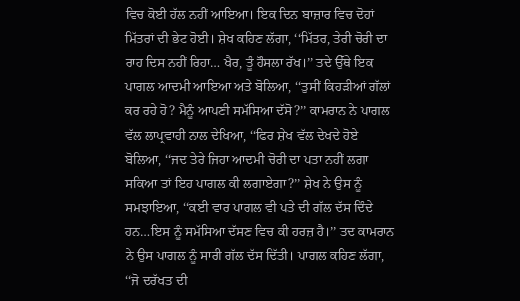ਵਿਚ ਕੋਈ ਹੱਲ ਨਹੀਂ ਆਇਆ। ਇਕ ਦਿਨ ਬਾਜ਼ਾਰ ਵਿਚ ਦੋਹਾਂ ਮਿੱਤਰਾਂ ਦੀ ਭੇਟ ਹੋਈ। ਸ਼ੇਖ ਕਹਿਣ ਲੱਗਾ, ‘‘ਮਿੱਤਰ, ਤੇਰੀ ਚੋਰੀ ਦਾ ਰਾਹ ਦਿਸ ਨਹੀਂ ਰਿਹਾ… ਖੈਰ, ਤੂੰ ਹੌਸਲਾ ਰੱਖ।’’ ਤਦੇ ਉੱਥੇ ਇਕ ਪਾਗਲ ਆਦਮੀ ਆਇਆ ਅਤੇ ਬੋਲਿਆ, ‘‘ਤੁਸੀਂ ਕਿਹੜੀਆਂ ਗੱਲਾਂ ਕਰ ਰਹੇ ਹੋ? ਮੈਨੂੰ ਆਪਣੀ ਸਮੱਸਿਆ ਦੱਸੋ?’’ ਕਾਮਰਾਨ ਨੇ ਪਾਗਲ ਵੱਲ ਲਾਪ੍ਰਵਾਹੀ ਨਾਲ ਦੇਖਿਆ, ‘‘ਫਿਰ ਸ਼ੇਖ ਵੱਲ ਦੇਖਦੇ ਹੋਏ ਬੋਲਿਆ, ‘‘ਜਦ ਤੇਰੇ ਜਿਹਾ ਆਦਮੀ ਚੋਰੀ ਦਾ ਪਤਾ ਨਹੀਂ ਲਗਾ ਸਕਿਆ ਤਾਂ ਇਹ ਪਾਗਲ ਕੀ ਲਗਾਏਗਾ?’’ ਸ਼ੇਖ ਨੇ ਉਸ ਨੂੰ ਸਮਝਾਇਆ, ‘‘ਕਈ ਵਾਰ ਪਾਗਲ ਵੀ ਪਤੇ ਦੀ ਗੱਲ ਦੱਸ ਦਿੰਦੇ ਹਨ…ਇਸ ਨੂੰ ਸਮੱਸਿਆ ਦੱਸਣ ਵਿਚ ਕੀ ਹਰਜ਼ ਹੈ।’’ ਤਦ ਕਾਮਰਾਨ ਨੇ ਉਸ ਪਾਗਲ ਨੂੰ ਸਾਰੀ ਗੱਲ ਦੱਸ ਦਿੱਤੀ। ਪਾਗਲ ਕਹਿਣ ਲੱਗਾ, ‘‘ਜੋ ਦਰੱਖਤ ਦੀ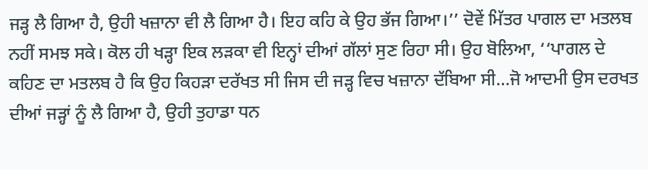ਜੜ੍ਹ ਲੈ ਗਿਆ ਹੈ, ਉਹੀ ਖਜ਼ਾਨਾ ਵੀ ਲੈ ਗਿਆ ਹੈ। ਇਹ ਕਹਿ ਕੇ ਉਹ ਭੱਜ ਗਿਆ।’’ ਦੋਵੇਂ ਮਿੱਤਰ ਪਾਗਲ ਦਾ ਮਤਲਬ ਨਹੀਂ ਸਮਝ ਸਕੇ। ਕੋਲ ਹੀ ਖੜ੍ਹਾ ਇਕ ਲੜਕਾ ਵੀ ਇਨ੍ਹਾਂ ਦੀਆਂ ਗੱਲਾਂ ਸੁਣ ਰਿਹਾ ਸੀ। ਉਹ ਬੋਲਿਆ, ‘‘ਪਾਗਲ ਦੇ ਕਹਿਣ ਦਾ ਮਤਲਬ ਹੈ ਕਿ ਉਹ ਕਿਹੜਾ ਦਰੱਖਤ ਸੀ ਜਿਸ ਦੀ ਜੜ੍ਹ ਵਿਚ ਖਜ਼ਾਨਾ ਦੱਬਿਆ ਸੀ…ਜੋ ਆਦਮੀ ਉਸ ਦਰਖਤ ਦੀਆਂ ਜੜ੍ਹਾਂ ਨੂੰ ਲੈ ਗਿਆ ਹੈ, ਉਹੀ ਤੁਹਾਡਾ ਧਨ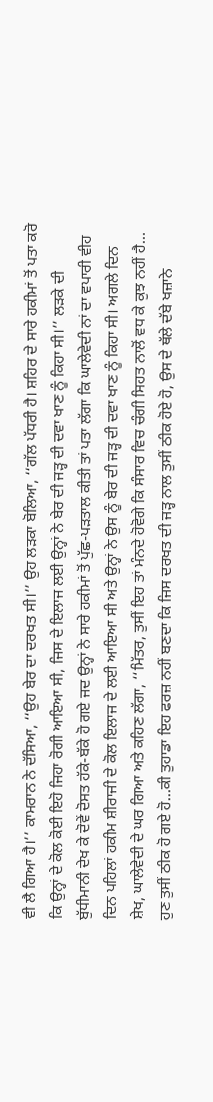ਵੀ ਲੈ ਗਿਆ ਹੈ।’’ ਕਾਮਰਾਨ ਨੇ ਦੱਸਿਆ, ‘‘ਉਹ ਬੇਰ ਦਾ ਦਰਖਤ ਸੀ।’’ ਉਹ ਲੜਕਾ ਬੋਲਿਆ, ‘‘ਗੱਲ ਪੱਧਰੀ ਹੈ। ਸ਼ਹਿਰ ਦੇ ਸਾਰੇ ਹਕੀਮਾਂ ਤੋਂ ਪਤਾ ਕਰੋ ਕਿ ਉਨ੍ਹਾਂ ਦੇ ਕੋਲ ਕੋਈ ਇਹੋ ਜਿਹਾ ਰੋਗੀ ਆਇਆ ਸੀ, ਜਿਸ ਦੇ ਇਲਾਜ ਲਈ ਉਨ੍ਹਾਂ ਨੇ ਬੇਰ ਦੀ ਜੜ੍ਹ ਦੀ ਦਵਾ ਖਾਣ ਨੂੰ ਕਿਹਾ ਸੀ।’’ ਲੜਕੇ ਦੀ ਬੁੱਧੀਮਾਨੀ ਦੇਖ ਕੇ ਦੋਵੇਂ ਦੋਸਤ ਹੱਕੇ-ਬੱਕੇ ਹੋ ਗਏ ਜਦ ਉਨ੍ਹਾਂ ਨੇ ਸਾਰੇ ਹਕੀਮਾਂ ਤੋਂ ਪੁੱਛ-ਪੜਤਾਲ ਕੀਤੀ ਤਾਂ ਪਤਾ ਲੱਗਾ ਕਿ ਘਾਲੇਵੇਦੀ ਨਾਂ ਦਾ ਵਪਾਰੀ ਵੀਹ ਦਿਨ ਪਹਿਲਾਂ ਹਕੀਮ ਸ਼ੀਰਾਜੀ ਦੇ ਕੋਲ ਇਲਾਜ ਦੇ ਲਈ ਆਇਆ ਸੀ ਅਤੇ ਉਨ੍ਹਾਂ ਨੇ ਉਸ ਨੂੰ ਬੇਰ ਦੀ ਜੜ੍ਹ ਦੀ ਦਵਾ ਖਾਣ ਨੂੰ ਕਿਹਾ ਸੀ। ਅਗਲੇ ਦਿਨ ਸ਼ੇਖ, ਘਾਲੇਵੇਦੀ ਦੇ ਘਰ ਗਿਆ ਅਤੇ ਕਹਿਣ ਲੱਗਾ, ‘‘ਮਿੱਤਰ, ਤੁਸੀਂ ਇਹ ਤਾਂ ਮੰਨਦੇ ਹੋਵੋਗੇ ਕਿ ਸੰਸਾਰ ਵਿਚ ਚੰਗੀ ਸਿਹਤ ਨਾਲੋਂ ਵਧ ਕੇ ਕੁਝ ਨਹੀਂ ਹੈ… ਹੁਣ ਤੁਸੀਂ ਠੀਕ ਹੋ ਗਏ ਹੋ…ਕੀ ਤੁਹਾਡਾ ਇਹ ਫਰਜ਼ ਨਹੀਂ ਬਣਦਾ ਕਿ ਜਿਸ ਦਰਖਤ ਦੀ ਜੜ੍ਹ ਨਾਲ ਤੁਸੀਂ ਠੀਕ ਹੋਏ ਹੋ, ਉਸ ਦੇ ਥੱਲੇ ਦੱਬੇ ਖਜ਼ਾਨੇ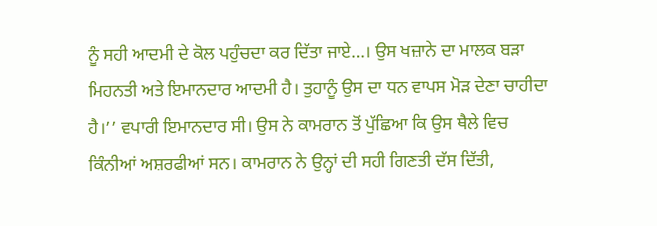ਨੂੰ ਸਹੀ ਆਦਮੀ ਦੇ ਕੋਲ ਪਹੁੰਚਦਾ ਕਰ ਦਿੱਤਾ ਜਾਏ…। ਉਸ ਖਜ਼ਾਨੇ ਦਾ ਮਾਲਕ ਬੜਾ ਮਿਹਨਤੀ ਅਤੇ ਇਮਾਨਦਾਰ ਆਦਮੀ ਹੈ। ਤੁਹਾਨੂੰ ਉਸ ਦਾ ਧਨ ਵਾਪਸ ਮੋੜ ਦੇਣਾ ਚਾਹੀਦਾ ਹੈ।’’ ਵਪਾਰੀ ਇਮਾਨਦਾਰ ਸੀ। ਉਸ ਨੇ ਕਾਮਰਾਨ ਤੋਂ ਪੁੱਛਿਆ ਕਿ ਉਸ ਥੈਲੇ ਵਿਚ ਕਿੰਨੀਆਂ ਅਸ਼ਰਫੀਆਂ ਸਨ। ਕਾਮਰਾਨ ਨੇ ਉਨ੍ਹਾਂ ਦੀ ਸਹੀ ਗਿਣਤੀ ਦੱਸ ਦਿੱਤੀ,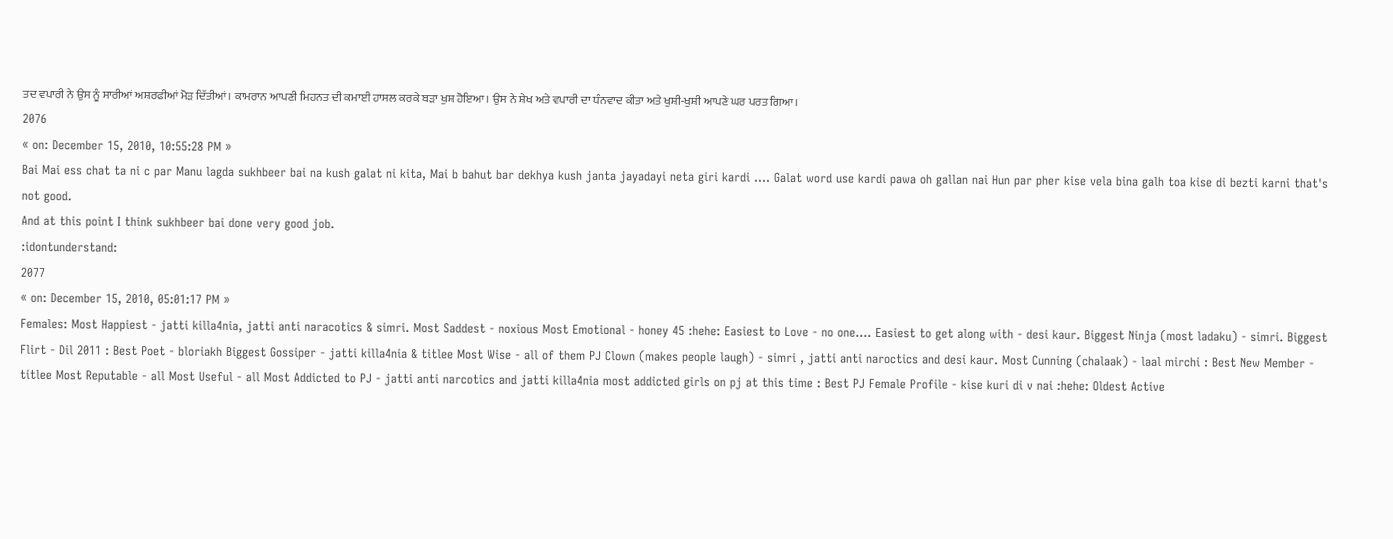ਤਦ ਵਪਾਰੀ ਨੇ ਉਸ ਨੂੰ ਸਾਰੀਆਂ ਅਸ਼ਰਫੀਆਂ ਮੋੜ ਦਿੱਤੀਆਂ। ਕਾਮਰਾਨ ਆਪਣੀ ਮਿਹਨਤ ਦੀ ਕਮਾਈ ਹਾਸਲ ਕਰਕੇ ਬੜਾ ਖੁਸ਼ ਹੋਇਆ। ਉਸ ਨੇ ਸ਼ੇਖ ਅਤੇ ਵਪਾਰੀ ਦਾ ਧੰਨਵਾਦ ਕੀਤਾ ਅਤੇ ਖੁਸ਼ੀ-ਖੁਸ਼ੀ ਆਪਣੇ ਘਰ ਪਰਤ ਗਿਆ।
2076
« on: December 15, 2010, 10:55:28 PM »
Bai Mai ess chat ta ni c par Manu lagda sukhbeer bai na kush galat ni kita, Mai b bahut bar dekhya kush janta jayadayi neta giri kardi .... Galat word use kardi pawa oh gallan nai Hun par pher kise vela bina galh toa kise di bezti karni that's not good.
And at this point I think sukhbeer bai done very good job.
:idontunderstand:
2077
« on: December 15, 2010, 05:01:17 PM »
Females: Most Happiest - jatti killa4nia, jatti anti naracotics & simri. Most Saddest - noxious Most Emotional - honey 45 :hehe: Easiest to Love - no one.... Easiest to get along with - desi kaur. Biggest Ninja (most ladaku) - simri. Biggest Flirt - Dil 2011 : Best Poet - bloriakh Biggest Gossiper - jatti killa4nia & titlee Most Wise - all of them PJ Clown (makes people laugh) - simri , jatti anti naroctics and desi kaur. Most Cunning (chalaak) - laal mirchi : Best New Member - titlee Most Reputable - all Most Useful - all Most Addicted to PJ - jatti anti narcotics and jatti killa4nia most addicted girls on pj at this time : Best PJ Female Profile - kise kuri di v nai :hehe: Oldest Active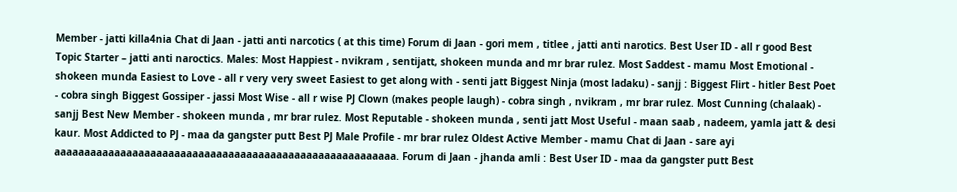Member - jatti killa4nia Chat di Jaan - jatti anti narcotics ( at this time) Forum di Jaan - gori mem , titlee , jatti anti narotics. Best User ID - all r good Best Topic Starter – jatti anti naroctics. Males: Most Happiest - nvikram , sentijatt, shokeen munda and mr brar rulez. Most Saddest - mamu Most Emotional - shokeen munda Easiest to Love - all r very very sweet Easiest to get along with - senti jatt Biggest Ninja (most ladaku) - sanjj : Biggest Flirt - hitler Best Poet - cobra singh Biggest Gossiper - jassi Most Wise - all r wise PJ Clown (makes people laugh) - cobra singh , nvikram , mr brar rulez. Most Cunning (chalaak) - sanjj Best New Member - shokeen munda , mr brar rulez. Most Reputable - shokeen munda , senti jatt Most Useful - maan saab , nadeem, yamla jatt & desi kaur. Most Addicted to PJ - maa da gangster putt Best PJ Male Profile - mr brar rulez Oldest Active Member - mamu Chat di Jaan - sare ayi aaaaaaaaaaaaaaaaaaaaaaaaaaaaaaaaaaaaaaaaaaaaaaaaaaaaaaaaa. Forum di Jaan - jhanda amli : Best User ID - maa da gangster putt Best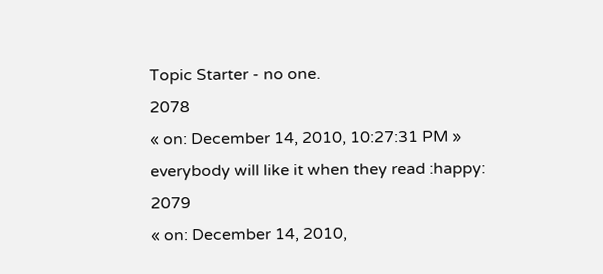Topic Starter - no one.
2078
« on: December 14, 2010, 10:27:31 PM »
everybody will like it when they read :happy:
2079
« on: December 14, 2010,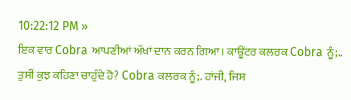10:22:12 PM »
ਇਕ ਵਾਰ Cobra ਆਪਣੀਆਂ ਅੱਖਾਂ ਦਾਨ ਕਰਨ ਗਿਆ। ਕਾਊਂਟਰ ਕਲਰਕ Cobra ਨੂੰ;.. ਤੁਸੀਂ ਕੁਝ ਕਹਿਣਾ ਚਾਹੁੰਦੇ ਹੋ? Cobra ਕਲਰਕ ਨੂੰ;. ਹਾਂਜੀ, ਜਿਸ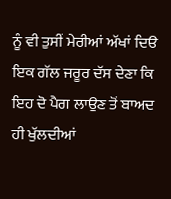ਨੂੰ ਵੀ ਤੁਸੀਂ ਮੇਰੀਆਂ ਅੱਖਾਂ ਦਿੳ ਇਕ ਗੱਲ ਜਰੂਰ ਦੱਸ ਦੇਣਾ ਕਿ ਇਹ ਦੋ ਪੈਗ ਲਾਉਣ ਤੋਂ ਬਾਅਦ ਹੀ ਖੁੱਲਦੀਆਂ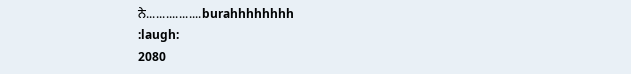ਨੇ.................burahhhhhhhh
:laugh:
2080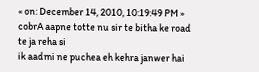« on: December 14, 2010, 10:19:49 PM »
cobrA aapne totte nu sir te bitha ke road te ja reha si
ik aadmi ne puchea eh kehra janwer hai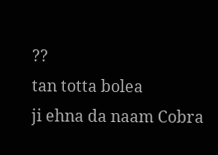??
tan totta bolea
ji ehna da naam Cobra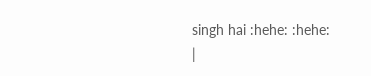singh hai :hehe: :hehe:
|